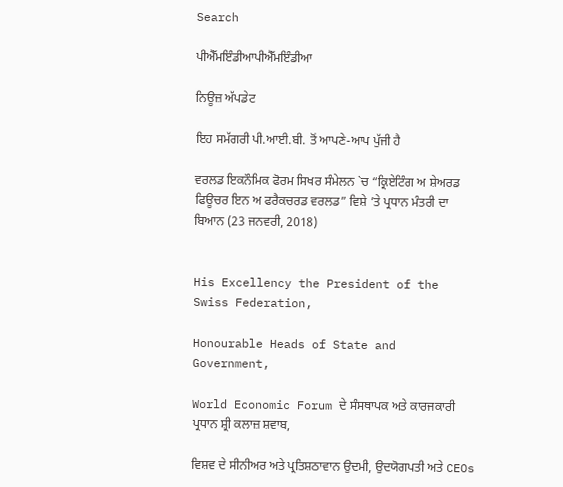Search

ਪੀਐੱਮਇੰਡੀਆਪੀਐੱਮਇੰਡੀਆ

ਨਿਊਜ਼ ਅੱਪਡੇਟ

ਇਹ ਸਮੱਗਰੀ ਪੀ.ਆਈ.ਬੀ. ਤੋਂ ਆਪਣੇ-ਆਪ ਪੁੱਜੀ ਹੈ

ਵਰਲਡ ਇਕਨੌਮਿਕ ਫੋਰਮ ਸਿਖਰ ਸੰਮੇਲਨ `ਚ “ਕ੍ਰਿਏਟਿੰਗ ਅ ਸ਼ੇਅਰਡ ਫਿਊਚਰ ਇਨ ਅ ਫਰੈਕਚਰਡ ਵਰਲਡ” ਵਿਸ਼ੇ ’ਤੇ ਪ੍ਰਧਾਨ ਮੰਤਰੀ ਦਾ ਬਿਆਨ (23 ਜਨਵਰੀ, 2018)


His Excellency the President of the Swiss Federation,

Honourable Heads of State and Government,

World Economic Forum ਦੇ ਸੰਸਥਾਪਕ ਅਤੇ ਕਾਰਜਕਾਰੀ ਪ੍ਰਧਾਨ ਸ਼੍ਰੀ ਕਲਾਜ਼ ਸ਼ਵਾਬ,

ਵਿਸ਼ਵ ਦੇ ਸੀਨੀਅਰ ਅਤੇ ਪ੍ਰਤਿਸ਼ਠਾਵਾਨ ਉਦਮੀ, ਉਦਯੋਗਪਤੀ ਅਤੇ CEOs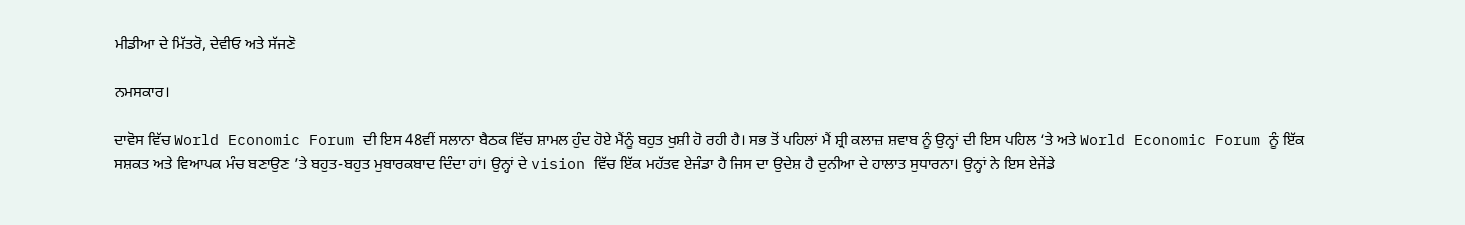ਮੀਡੀਆ ਦੇ ਮਿੱਤਰੋ, ਦੇਵੀਓ ਅਤੇ ਸੱਜਣੋ

ਨਮਸਕਾਰ।

ਦਾਵੋਸ ਵਿੱਚ World Economic Forum ਦੀ ਇਸ 48ਵੀਂ ਸਲਾਨਾ ਬੈਠਕ ਵਿੱਚ ਸ਼ਾਮਲ ਹੁੰਦ ਹੋਏ ਮੈਂਨੂੰ ਬਹੁਤ ਖੁਸ਼ੀ ਹੋ ਰਹੀ ਹੈ। ਸਭ ਤੋਂ ਪਹਿਲਾਂ ਮੈਂ ਸ਼੍ਰੀ ਕਲਾਜ਼ ਸ਼ਵਾਬ ਨੂੰ ਉਨ੍ਹਾਂ ਦੀ ਇਸ ਪਹਿਲ ‘ਤੇ ਅਤੇ World Economic Forum ਨੂੰ ਇੱਕ ਸਸ਼ਕਤ ਅਤੇ ਵਿਆਪਕ ਮੰਚ ਬਣਾਉਣ ’ਤੇ ਬਹੁਤ-ਬਹੁਤ ਮੁਬਾਰਕਬਾਦ ਦਿੰਦਾ ਹਾਂ। ਉਨ੍ਹਾਂ ਦੇ vision ਵਿੱਚ ਇੱਕ ਮਹੱਤਵ ਏਜੰਡਾ ਹੈ ਜਿਸ ਦਾ ਉਦੇਸ਼ ਹੈ ਦੁਨੀਆ ਦੇ ਹਾਲਾਤ ਸੁਧਾਰਨਾ। ਉਨ੍ਹਾਂ ਨੇ ਇਸ ਏਜੇਂਡੇ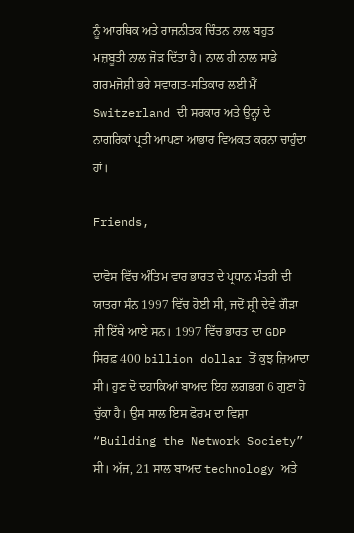ਨੂੰ ਆਰਥਿਕ ਅਤੇ ਰਾਜਨੀਤਕ ਚਿੰਤਨ ਨਾਲ ਬਹੁਤ ਮਜ਼ਬੂਤੀ ਨਾਲ ਜੋੜ ਦਿੱਤਾ ਹੈ। ਨਾਲ ਹੀ ਨਾਲ ਸਾਡੇ ਗਰਮਜੋਸ਼ੀ ਭਰੇ ਸਵਾਗਤ-ਸਤਿਕਾਰ ਲਈ ਮੈਂ Switzerland ਦੀ ਸਰਕਾਰ ਅਤੇ ਉਨ੍ਹਾਂ ਦੇ ਨਾਗਰਿਕਾਂ ਪ੍ਰਤੀ ਆਪਣਾ ਆਭਾਰ ਵਿਅਕਤ ਕਰਨਾ ਚਾਹੁੰਦਾ ਹਾਂ।

Friends,

ਦਾਵੋਸ ਵਿੱਚ ਅੰਤਿਮ ਵਾਰ ਭਾਰਤ ਦੇ ਪ੍ਰਧਾਨ ਮੰਤਰੀ ਦੀ ਯਾਤਰਾ ਸੰਨ 1997 ਵਿੱਚ ਹੋਈ ਸੀ, ਜਦੋਂ ਸ਼੍ਰੀ ਦੇਵੇ ਗੌੜਾ ਜੀ ਇੱਥੇ ਆਏ ਸਨ। 1997 ਵਿੱਚ ਭਾਰਤ ਦਾ GDP ਸਿਰਫ਼ 400 billion dollar ਤੋਂ ਕੁਝ ਜ਼ਿਆਦਾ ਸੀ। ਹੁਣ ਦੋ ਦਹਾਕਿਆਂ ਬਾਅਦ ਇਹ ਲਗਭਗ 6 ਗੁਣਾ ਹੋ ਚੁੱਕਾ ਹੈ। ਉਸ ਸਾਲ ਇਸ ਫੋਰਮ ਦਾ ਵਿਸ਼ਾ “Building the Network Society” ਸੀ। ਅੱਜ, 21 ਸਾਲ ਬਾਅਦ technology ਅਤੇ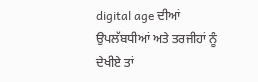digital age ਦੀਆਂ ਉਪਲੱਬਧੀਆਂ ਅਤੇ ਤਰਜੀਹਾਂ ਨੂੰ ਦੇਖੀਏ ਤਾਂ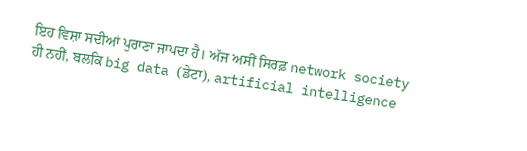ਇਹ ਵਿਸ਼ਾ ਸਦੀਆਂ ਪੁਰਾਣਾ ਜਾਪਦਾ ਹੈ। ਅੱਜ ਅਸੀਂ ਸਿਰਫ਼ network society ਹੀ ਨਹੀਂ, ਬਲਕਿ big data (ਡੇਟਾ), artificial intelligence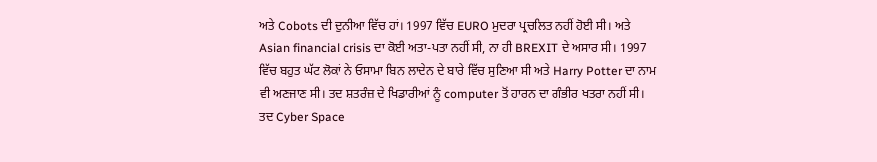ਅਤੇ Cobots ਦੀ ਦੁਨੀਆ ਵਿੱਚ ਹਾਂ। 1997 ਵਿੱਚ EURO ਮੁਦਰਾ ਪ੍ਰਚਲਿਤ ਨਹੀਂ ਹੋਈ ਸੀ। ਅਤੇ Asian financial crisis ਦਾ ਕੋਈ ਅਤਾ-ਪਤਾ ਨਹੀਂ ਸੀ, ਨਾ ਹੀ BREXIT ਦੇ ਅਸਾਰ ਸੀ। 1997 ਵਿੱਚ ਬਹੁਤ ਘੱਟ ਲੋਕਾਂ ਨੇ ਓਸਾਮਾ ਬਿਨ ਲਾਦੇਨ ਦੇ ਬਾਰੇ ਵਿੱਚ ਸੁਣਿਆ ਸੀ ਅਤੇ Harry Potter ਦਾ ਨਾਮ ਵੀ ਅਣਜਾਣ ਸੀ। ਤਦ ਸ਼ਤਰੰਜ਼ ਦੇ ਖਿਡਾਰੀਆਂ ਨੂੰ computer ਤੋਂ ਹਾਰਨ ਦਾ ਗੰਭੀਰ ਖਤਰਾ ਨਹੀਂ ਸੀ। ਤਦ Cyber Space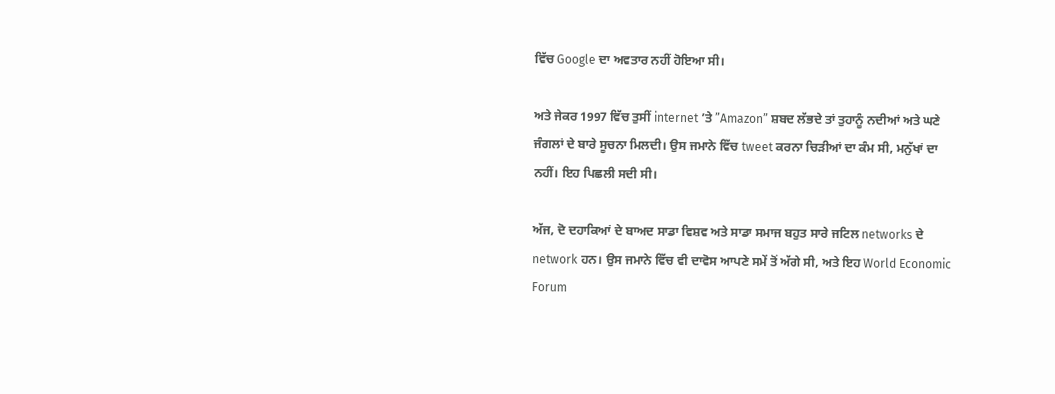ਵਿੱਚ Google ਦਾ ਅਵਤਾਰ ਨਹੀਂ ਹੋਇਆ ਸੀ।

ਅਤੇ ਜੇਕਰ 1997 ਵਿੱਚ ਤੁਸੀਂ internet ’ਤੇ ”Amazon” ਸ਼ਬਦ ਲੱਭਦੇ ਤਾਂ ਤੁਹਾਨੂੰ ਨਦੀਆਂ ਅਤੇ ਘਣੇ ਜੰਗਲਾਂ ਦੇ ਬਾਰੇ ਸੂਚਨਾ ਮਿਲਦੀ। ਉਸ ਜਮਾਨੇ ਵਿੱਚ tweet ਕਰਨਾ ਚਿੜੀਆਂ ਦਾ ਕੰਮ ਸੀ, ਮਨੁੱਖਾਂ ਦਾ ਨਹੀਂ। ਇਹ ਪਿਛਲੀ ਸਦੀ ਸੀ।

ਅੱਜ, ਦੋ ਦਹਾਕਿਆਂ ਦੇ ਬਾਅਦ ਸਾਡਾ ਵਿਸ਼ਵ ਅਤੇ ਸਾਡਾ ਸਮਾਜ ਬਹੁਤ ਸਾਰੇ ਜਟਿਲ networks ਦੇ network ਹਨ। ਉਸ ਜਮਾਨੇ ਵਿੱਚ ਵੀ ਦਾਵੋਸ ਆਪਣੇ ਸਮੇਂ ਤੋਂ ਅੱਗੇ ਸੀ, ਅਤੇ ਇਹ World Economic Forum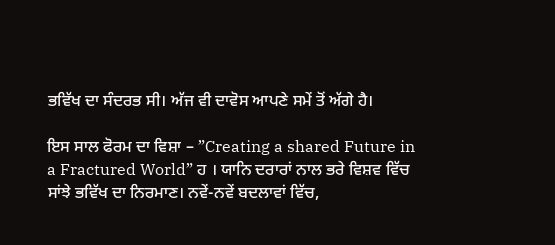ਭਵਿੱਖ ਦਾ ਸੰਦਰਭ ਸੀ। ਅੱਜ ਵੀ ਦਾਵੋਸ ਆਪਣੇ ਸਮੇਂ ਤੋਂ ਅੱਗੇ ਹੈ।

ਇਸ ਸਾਲ ਫੋਰਮ ਦਾ ਵਿਸ਼ਾ – ”Creating a shared Future in a Fractured World” ਹ । ਯਾਨਿ ਦਰਾਰਾਂ ਨਾਲ ਭਰੇ ਵਿਸ਼ਵ ਵਿੱਚ ਸਾਂਝੇ ਭਵਿੱਖ ਦਾ ਨਿਰਮਾਣ। ਨਵੇਂ-ਨਵੇਂ ਬਦਲਾਵਾਂ ਵਿੱਚ,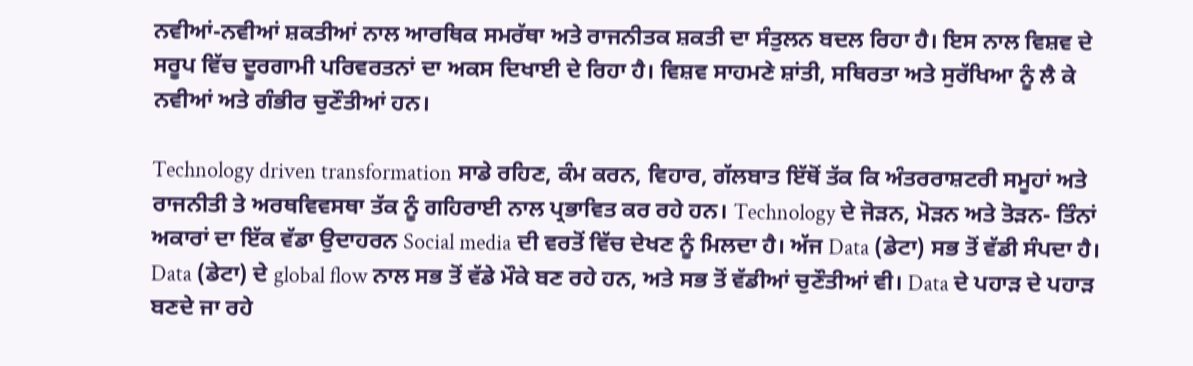ਨਵੀਆਂ-ਨਵੀਆਂ ਸ਼ਕਤੀਆਂ ਨਾਲ ਆਰਥਿਕ ਸਮਰੱਥਾ ਅਤੇ ਰਾਜਨੀਤਕ ਸ਼ਕਤੀ ਦਾ ਸੰਤੁਲਨ ਬਦਲ ਰਿਹਾ ਹੈ। ਇਸ ਨਾਲ ਵਿਸ਼ਵ ਦੇ ਸਰੂਪ ਵਿੱਚ ਦੂਰਗਾਮੀ ਪਰਿਵਰਤਨਾਂ ਦਾ ਅਕਸ ਦਿਖਾਈ ਦੇ ਰਿਹਾ ਹੈ। ਵਿਸ਼ਵ ਸਾਹਮਣੇ ਸ਼ਾਂਤੀ, ਸਥਿਰਤਾ ਅਤੇ ਸੁਰੱਖਿਆ ਨੂੰ ਲੈ ਕੇ ਨਵੀਆਂ ਅਤੇ ਗੰਭੀਰ ਚੁਣੌਤੀਆਂ ਹਨ।

Technology driven transformation ਸਾਡੇ ਰਹਿਣ, ਕੰਮ ਕਰਨ, ਵਿਹਾਰ, ਗੱਲਬਾਤ ਇੱਥੋਂ ਤੱਕ ਕਿ ਅੰਤਰਰਾਸ਼ਟਰੀ ਸਮੂਹਾਂ ਅਤੇ ਰਾਜਨੀਤੀ ਤੇ ਅਰਥਵਿਵਸਥਾ ਤੱਕ ਨੂੰ ਗਹਿਰਾਈ ਨਾਲ ਪ੍ਰਭਾਵਿਤ ਕਰ ਰਹੇ ਹਨ। Technology ਦੇ ਜੋੜਨ, ਮੋੜਨ ਅਤੇ ਤੋੜਨ- ਤਿੰਨਾਂ ਅਕਾਰਾਂ ਦਾ ਇੱਕ ਵੱਡਾ ਉਦਾਹਰਨ Social media ਦੀ ਵਰਤੋਂ ਵਿੱਚ ਦੇਖਣ ਨੂੰ ਮਿਲਦਾ ਹੈ। ਅੱਜ Data (ਡੇਟਾ) ਸਭ ਤੋਂ ਵੱਡੀ ਸੰਪਦਾ ਹੈ। Data (ਡੇਟਾ) ਦੇ global flow ਨਾਲ ਸਭ ਤੋਂ ਵੱਡੇ ਮੌਕੇ ਬਣ ਰਹੇ ਹਨ, ਅਤੇ ਸਭ ਤੋਂ ਵੱਡੀਆਂ ਚੁਣੌਤੀਆਂ ਵੀ। Data ਦੇ ਪਹਾੜ ਦੇ ਪਹਾੜ ਬਣਦੇ ਜਾ ਰਹੇ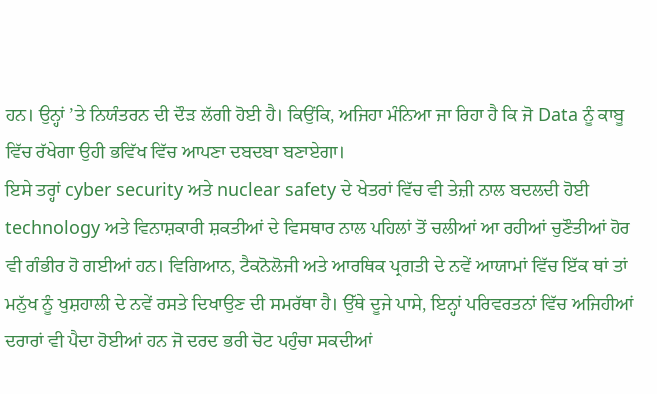ਹਨ। ਉਨ੍ਹਾਂ ’ਤੇ ਨਿਯੰਤਰਨ ਦੀ ਦੌੜ ਲੱਗੀ ਹੋਈ ਹੈ। ਕਿਉਂਕਿ, ਅਜਿਹਾ ਮੰਨਿਆ ਜਾ ਰਿਹਾ ਹੈ ਕਿ ਜੋ Data ਨੂੰ ਕਾਬੂ ਵਿੱਚ ਰੱਖੇਗਾ ਉਹੀ ਭਵਿੱਖ ਵਿੱਚ ਆਪਣਾ ਦਬਦਬਾ ਬਣਾਏਗਾ।
ਇਸੇ ਤਰ੍ਹਾਂ cyber security ਅਤੇ nuclear safety ਦੇ ਖੇਤਰਾਂ ਵਿੱਚ ਵੀ ਤੇਜ਼ੀ ਨਾਲ ਬਦਲਦੀ ਹੋਈ technology ਅਤੇ ਵਿਨਾਸ਼ਕਾਰੀ ਸ਼ਕਤੀਆਂ ਦੇ ਵਿਸਥਾਰ ਨਾਲ ਪਹਿਲਾਂ ਤੋਂ ਚਲੀਆਂ ਆ ਰਹੀਆਂ ਚੁਣੌਤੀਆਂ ਹੋਰ ਵੀ ਗੰਭੀਰ ਹੋ ਗਈਆਂ ਹਨ। ਵਿਗਿਆਨ, ਟੈਕਨੋਲੋਜੀ ਅਤੇ ਆਰਥਿਕ ਪ੍ਰਗਤੀ ਦੇ ਨਵੇਂ ਆਯਾਮਾਂ ਵਿੱਚ ਇੱਕ ਥਾਂ ਤਾਂ ਮਨੁੱਖ ਨੂੰ ਖੁਸ਼ਹਾਲੀ ਦੇ ਨਵੇਂ ਰਸਤੇ ਦਿਖਾਉਣ ਦੀ ਸਮਰੱਥਾ ਹੈ। ਉੱਥੇ ਦੂਜੇ ਪਾਸੇ, ਇਨ੍ਹਾਂ ਪਰਿਵਰਤਨਾਂ ਵਿੱਚ ਅਜਿਹੀਆਂ ਦਰਾਰਾਂ ਵੀ ਪੈਦਾ ਹੋਈਆਂ ਹਨ ਜੋ ਦਰਦ ਭਰੀ ਚੋਟ ਪਹੁੰਚਾ ਸਕਦੀਆਂ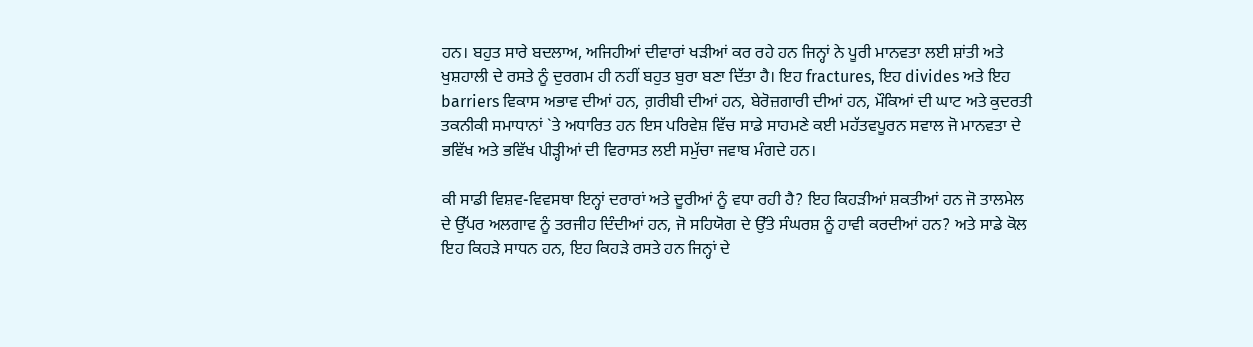ਹਨ। ਬਹੁਤ ਸਾਰੇ ਬਦਲਾਅ, ਅਜਿਹੀਆਂ ਦੀਵਾਰਾਂ ਖੜੀਆਂ ਕਰ ਰਹੇ ਹਨ ਜਿਨ੍ਹਾਂ ਨੇ ਪੂਰੀ ਮਾਨਵਤਾ ਲਈ ਸ਼ਾਂਤੀ ਅਤੇ ਖੁਸ਼ਹਾਲੀ ਦੇ ਰਸਤੇ ਨੂੰ ਦੁਰਗਮ ਹੀ ਨਹੀਂ ਬਹੁਤ ਬੁਰਾ ਬਣਾ ਦਿੱਤਾ ਹੈ। ਇਹ fractures, ਇਹ divides ਅਤੇ ਇਹ barriers ਵਿਕਾਸ ਅਭਾਵ ਦੀਆਂ ਹਨ, ਗ਼ਰੀਬੀ ਦੀਆਂ ਹਨ, ਬੇਰੋਜ਼ਗਾਰੀ ਦੀਆਂ ਹਨ, ਮੌਕਿਆਂ ਦੀ ਘਾਟ ਅਤੇ ਕੁਦਰਤੀ ਤਕਨੀਕੀ ਸਮਾਧਾਨਾਂ `ਤੇ ਅਧਾਰਿਤ ਹਨ ਇਸ ਪਰਿਵੇਸ਼ ਵਿੱਚ ਸਾਡੇ ਸਾਹਮਣੇ ਕਈ ਮਹੱਤਵਪੂਰਨ ਸਵਾਲ ਜੋ ਮਾਨਵਤਾ ਦੇ ਭਵਿੱਖ ਅਤੇ ਭਵਿੱਖ ਪੀੜ੍ਹੀਆਂ ਦੀ ਵਿਰਾਸਤ ਲਈ ਸਮੁੱਚਾ ਜਵਾਬ ਮੰਗਦੇ ਹਨ।

ਕੀ ਸਾਡੀ ਵਿਸ਼ਵ-ਵਿਵਸਥਾ ਇਨ੍ਹਾਂ ਦਰਾਰਾਂ ਅਤੇ ਦੂਰੀਆਂ ਨੂੰ ਵਧਾ ਰਹੀ ਹੈ? ਇਹ ਕਿਹੜੀਆਂ ਸ਼ਕਤੀਆਂ ਹਨ ਜੋ ਤਾਲਮੇਲ ਦੇ ਉੱਪਰ ਅਲਗਾਵ ਨੂੰ ਤਰਜੀਹ ਦਿੰਦੀਆਂ ਹਨ, ਜੋ ਸਹਿਯੋਗ ਦੇ ਉੱਤੇ ਸੰਘਰਸ਼ ਨੂੰ ਹਾਵੀ ਕਰਦੀਆਂ ਹਨ? ਅਤੇ ਸਾਡੇ ਕੋਲ ਇਹ ਕਿਹੜੇ ਸਾਧਨ ਹਨ, ਇਹ ਕਿਹੜੇ ਰਸਤੇ ਹਨ ਜਿਨ੍ਹਾਂ ਦੇ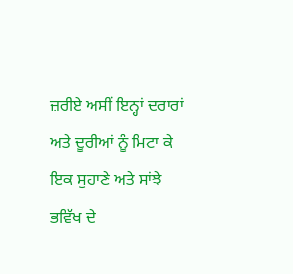ਜ਼ਰੀਏ ਅਸੀਂ ਇਨ੍ਹਾਂ ਦਰਾਰਾਂ ਅਤੇ ਦੂਰੀਆਂ ਨੂੰ ਮਿਟਾ ਕੇ ਇਕ ਸੁਹਾਣੇ ਅਤੇ ਸਾਂਝੇ ਭਵਿੱਖ ਦੇ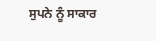ਸੁਪਨੇ ਨੂੰ ਸਾਕਾਰ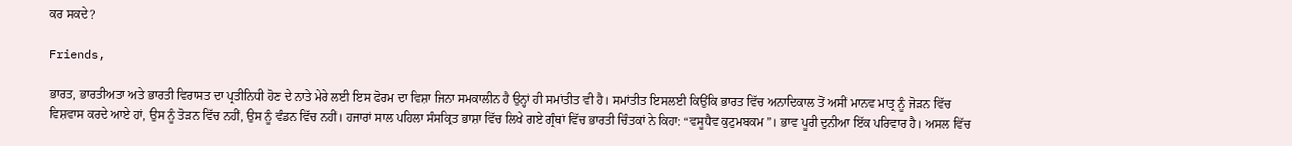ਕਰ ਸਕਦੇ?

Friends,

ਭਾਰਤ, ਭਾਰਤੀਅਤਾ ਅਤੇ ਭਾਰਤੀ ਵਿਰਾਸਤ ਦਾ ਪ੍ਰਤੀਨਿਧੀ ਹੋਣ ਦੇ ਨਾਤੇ ਮੇਰੇ ਲਈ ਇਸ ਫੋਰਮ ਦਾ ਵਿਸ਼ਾ ਜਿਨਾ ਸਮਕਾਲੀਨ ਹੈ ਉਨ੍ਹਾਂ ਹੀ ਸਮਾਂਤੀਤ ਵੀ ਹੈ। ਸਮਾਂਤੀਤ ਇਸਲਈ ਕਿਉਂਕਿ ਭਾਰਤ ਵਿੱਚ ਅਨਾਦਿਕਾਲ ਤੋਂ ਅਸੀਂ ਮਾਨਵ ਮਾਤ੍ਰ ਨੂੰ ਜੋੜਨ ਵਿੱਚ ਵਿਸ਼ਵਾਸ ਕਰਦੇ ਆਏ ਹਾਂ, ਉਸ ਨੂੰ ਤੋੜਨ ਵਿੱਚ ਨਹੀਂ, ਉਸ ਨੂੰ ਵੰਡਨ ਵਿੱਚ ਨਹੀਂ। ਹਜਾਰਾਂ ਸਾਲ ਪਹਿਲਾ ਸੰਸਕ੍ਰਿਤ ਭਾਸ਼ਾ ਵਿੱਚ ਲਿਖੇ ਗਏ ਗ੍ਰੰਥਾਂ ਵਿੱਚ ਭਾਰਤੀ ਚਿੰਤਕਾਂ ਨੇ ਕਿਹਾ: “ਵਸੂਧੈਵ ਕੁਟੁਮਬਕਮ”। ਭਾਵ ਪੂਰੀ ਦੁਨੀਆ ਇੱਕ ਪਰਿਵਾਰ ਹੈ। ਅਸਲ ਵਿੱਚ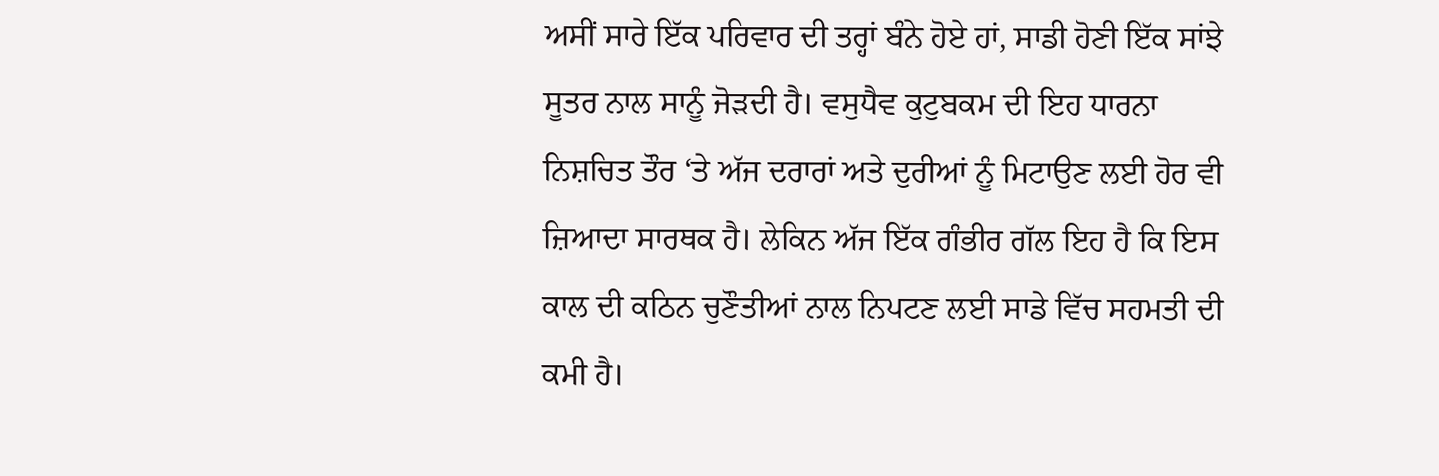ਅਸੀਂ ਸਾਰੇ ਇੱਕ ਪਰਿਵਾਰ ਦੀ ਤਰ੍ਹਾਂ ਬੰਨੇ ਹੋਏ ਹਾਂ, ਸਾਡੀ ਹੋਣੀ ਇੱਕ ਸਾਂਝੇ ਸੂਤਰ ਨਾਲ ਸਾਨੂੰ ਜੋੜਦੀ ਹੈ। ਵਸੁਧੈਵ ਕੁਟੁਬਕਮ ਦੀ ਇਹ ਧਾਰਨਾ ਨਿਸ਼ਚਿਤ ਤੌਰ ‘ਤੇ ਅੱਜ ਦਰਾਰਾਂ ਅਤੇ ਦੁਰੀਆਂ ਨੂੰ ਮਿਟਾਉਣ ਲਈ ਹੋਰ ਵੀ ਜ਼ਿਆਦਾ ਸਾਰਥਕ ਹੈ। ਲੇਕਿਨ ਅੱਜ ਇੱਕ ਗੰਭੀਰ ਗੱਲ ਇਹ ਹੈ ਕਿ ਇਸ ਕਾਲ ਦੀ ਕਠਿਨ ਚੁਣੌਤੀਆਂ ਨਾਲ ਨਿਪਟਣ ਲਈ ਸਾਡੇ ਵਿੱਚ ਸਹਮਤੀ ਦੀ ਕਮੀ ਹੈ।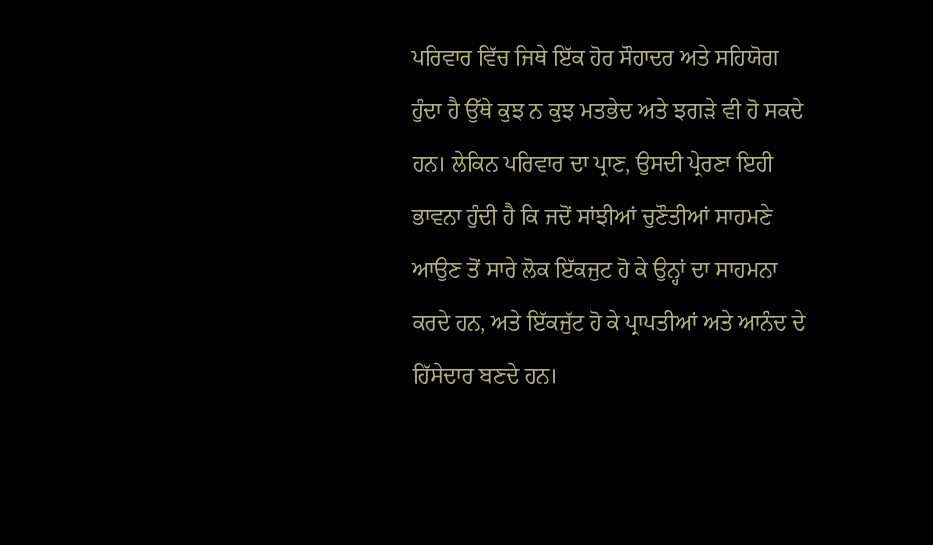ਪਰਿਵਾਰ ਵਿੱਚ ਜਿਥੇ ਇੱਕ ਹੋਰ ਸੌਹਾਦਰ ਅਤੇ ਸਹਿਯੋਗ ਹੁੰਦਾ ਹੈ ਉੱਥੇ ਕੁਝ ਨ ਕੁਝ ਮਤਭੇਦ ਅਤੇ ਝਗੜੇ ਵੀ ਹੋ ਸਕਦੇ ਹਨ। ਲੇਕਿਨ ਪਰਿਵਾਰ ਦਾ ਪ੍ਰਾਣ, ਉਸਦੀ ਪ੍ਰੇਰਣਾ ਇਹੀ ਭਾਵਨਾ ਹੁੰਦੀ ਹੈ ਕਿ ਜਦੋਂ ਸਾਂਝੀਆਂ ਚੁਣੌਤੀਆਂ ਸਾਹਮਣੇ ਆਉਣ ਤੋਂ ਸਾਰੇ ਲੋਕ ਇੱਕਜੁਟ ਹੋ ਕੇ ਉਨ੍ਹਾਂ ਦਾ ਸਾਹਮਨਾ ਕਰਦੇ ਹਨ, ਅਤੇ ਇੱਕਜੁੱਟ ਹੋ ਕੇ ਪ੍ਰਾਪਤੀਆਂ ਅਤੇ ਆਨੰਦ ਦੇ ਹਿੱਸੇਦਾਰ ਬਣਦੇ ਹਨ।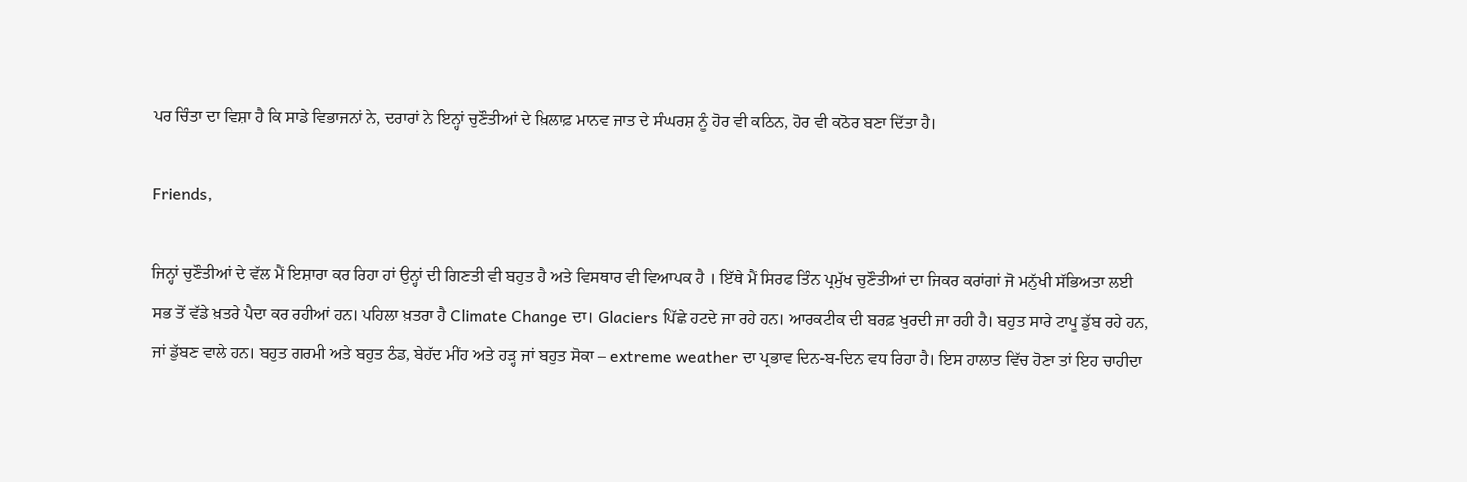ਪਰ ਚਿੰਤਾ ਦਾ ਵਿਸ਼ਾ ਹੈ ਕਿ ਸਾਡੇ ਵਿਭਾਜਨਾਂ ਨੇ, ਦਰਾਰਾਂ ਨੇ ਇਨ੍ਹਾਂ ਚੁਣੌਤੀਆਂ ਦੇ ਖ਼ਿਲਾਫ਼ ਮਾਨਵ ਜਾਤ ਦੇ ਸੰਘਰਸ਼ ਨੂੰ ਹੋਰ ਵੀ ਕਠਿਨ, ਹੋਰ ਵੀ ਕਠੋਰ ਬਣਾ ਦਿੱਤਾ ਹੈ।

Friends,

ਜਿਨ੍ਹਾਂ ਚੁਣੌਤੀਆਂ ਦੇ ਵੱਲ ਮੈਂ ਇਸ਼ਾਰਾ ਕਰ ਰਿਹਾ ਹਾਂ ਉਨ੍ਹਾਂ ਦੀ ਗਿਣਤੀ ਵੀ ਬਹੁਤ ਹੈ ਅਤੇ ਵਿਸਥਾਰ ਵੀ ਵਿਆਪਕ ਹੈ । ਇੱਥੇ ਮੈਂ ਸਿਰਫ ਤਿੰਨ ਪ੍ਰਮੁੱਖ ਚੁਣੌਤੀਆਂ ਦਾ ਜਿਕਰ ਕਰਾਂਗਾਂ ਜੋ ਮਨੁੱਖੀ ਸੱਭਿਅਤਾ ਲਈ ਸਭ ਤੋਂ ਵੱਡੇ ਖ਼ਤਰੇ ਪੈਦਾ ਕਰ ਰਹੀਆਂ ਹਨ। ਪਹਿਲਾ ਖ਼ਤਰਾ ਹੈ Climate Change ਦਾ। Glaciers ਪਿੱਛੇ ਹਟਦੇ ਜਾ ਰਹੇ ਹਨ। ਆਰਕਟੀਕ ਦੀ ਬਰਫ਼ ਖੁਰਦੀ ਜਾ ਰਹੀ ਹੈ। ਬਹੁਤ ਸਾਰੇ ਟਾਪੂ ਡੁੱਬ ਰਹੇ ਹਨ, ਜਾਂ ਡੁੱਬਣ ਵਾਲੇ ਹਨ। ਬਹੁਤ ਗਰਮੀ ਅਤੇ ਬਹੁਤ ਠੰਡ, ਬੇਹੱਦ ਮੀਂਹ ਅਤੇ ਹੜ੍ਹ ਜਾਂ ਬਹੁਤ ਸੋਕਾ – extreme weather ਦਾ ਪ੍ਰਭਾਵ ਦਿਨ-ਬ-ਦਿਨ ਵਧ ਰਿਹਾ ਹੈ। ਇਸ ਹਾਲਾਤ ਵਿੱਚ ਹੋਣਾ ਤਾਂ ਇਹ ਚਾਹੀਦਾ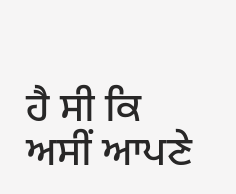ਹੈ ਸੀ ਕਿ ਅਸੀਂ ਆਪਣੇ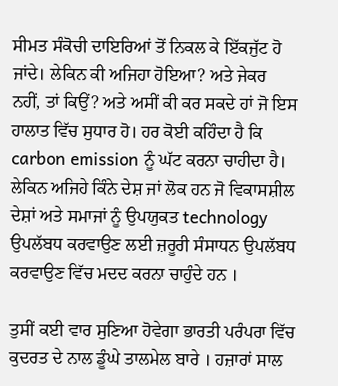ਸੀਮਤ ਸੰਕੋਚੀ ਦਾਇਰਿਆਂ ਤੋਂ ਨਿਕਲ ਕੇ ਇੱਕਜੁੱਟ ਹੋ ਜਾਂਦੇ। ਲੇਕਿਨ ਕੀ ਅਜਿਹਾ ਹੋਇਆ? ਅਤੇ ਜੇਕਰ ਨਹੀਂ, ਤਾਂ ਕਿਉਂ? ਅਤੇ ਅਸੀਂ ਕੀ ਕਰ ਸਕਦੇ ਹਾਂ ਜੋ ਇਸ ਹਾਲਾਤ ਵਿੱਚ ਸੁਧਾਰ ਹੋ। ਹਰ ਕੋਈ ਕਹਿੰਦਾ ਹੈ ਕਿ carbon emission ਨੂੰ ਘੱਟ ਕਰਨਾ ਚਾਹੀਦਾ ਹੈ। ਲੇਕਿਨ ਅਜਿਹੇ ਕਿੰਨੇ ਦੇਸ਼ ਜਾਂ ਲੋਕ ਹਨ ਜੋ ਵਿਕਾਸਸ਼ੀਲ ਦੇਸ਼ਾਂ ਅਤੇ ਸਮਾਜਾਂ ਨੂੰ ਉਪਯੁਕਤ technology ਉਪਲੱਬਧ ਕਰਵਾਉਣ ਲਈ ਜ਼ਰੂਰੀ ਸੰਸਾਧਨ ਉਪਲੱਬਧ ਕਰਵਾਉਣ ਵਿੱਚ ਮਦਦ ਕਰਨਾ ਚਾਹੁੰਦੇ ਹਨ ।

ਤੁਸੀਂ ਕਈ ਵਾਰ ਸੁਣਿਆ ਹੋਵੇਗਾ ਭਾਰਤੀ ਪਰੰਪਰਾ ਵਿੱਚ ਕੁਦਰਤ ਦੇ ਨਾਲ ਡੂੰਘੇ ਤਾਲਮੇਲ ਬਾਰੇ । ਹਜ਼ਾਰਾਂ ਸਾਲ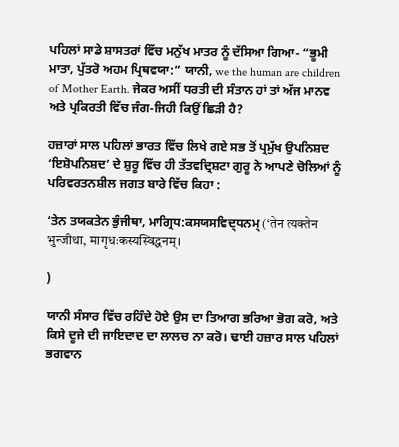ਪਹਿਲਾਂ ਸਾਡੇ ਸ਼ਾਸਤਰਾਂ ਵਿੱਚ ਮਨੁੱਖ ਮਾਤਰ ਨੂੰ ਦੱਸਿਆ ਗਿਆ- “ਭੂਮੀ ਮਾਤਾ, ਪੁੱਤਰੋ ਅਹਮ ਪ੍ਰਿਥਵਯਾ:” ਯਾਨੀ, we the human are children of Mother Earth. ਜੇਕਰ ਅਸੀਂ ਧਰਤੀ ਦੀ ਸੰਤਾਨ ਹਾਂ ਤਾਂ ਅੱਜ ਮਾਨਵ ਅਤੇ ਪ੍ਰਕਿਰਤੀ ਵਿੱਚ ਜੰਗ-ਜਿਹੀ ਕਿਉਂ ਛਿੜੀ ਹੈ?

ਹਜ਼ਾਰਾਂ ਸਾਲ ਪਹਿਲਾਂ ਭਾਰਤ ਵਿੱਚ ਲਿਖੇ ਗਏ ਸਭ ਤੋਂ ਪ੍ਰਮੁੱਖ ਉਪਨਿਸ਼ਦ ‘ਇਸ਼ੋਪਨਿਸ਼ਦ’ ਦੇ ਸ਼ੁਰੂ ਵਿੱਚ ਹੀ ਤੱਤਵਦ੍ਰਿਸ਼ਟਾ ਗੁਰੂ ਨੇ ਆਪਣੇ ਚੋਲਿਆਂ ਨੂੰ ਪਰਿਵਰਤਨਸ਼ੀਲ ਜਗਤ ਬਾਰੇ ਵਿੱਚ ਕਿਹਾ :

‘ਤੇਨ ਤਯਕਤੇਨ ਭੁੰਜੀਥਾ, ਮਾਗ੍ਰਿਧ:ਕਸਯਸਵਿਦ੍ਧਨਮ੍ (‘तेन त्यक्तेन भुन्जीथा, मागृधःकस्यस्विद्धनम्।

)

ਯਾਨੀ ਸੰਸਾਰ ਵਿੱਚ ਰਹਿੰਦੇ ਹੋਏ ਉਸ ਦਾ ਤਿਆਗ ਭਰਿਆ ਭੋਗ ਕਰੋ, ਅਤੇ ਕਿਸੇ ਦੂਜੇ ਦੀ ਜਾਇਦਾਦ ਦਾ ਲਾਲਚ ਨਾ ਕਰੋ। ਢਾਈ ਹਜ਼ਾਰ ਸਾਲ ਪਹਿਲਾਂ ਭਗਵਾਨ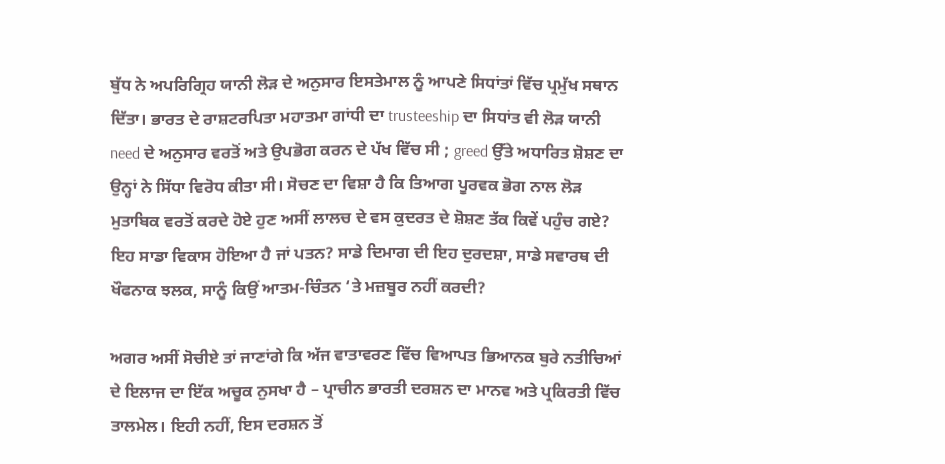ਬੁੱਧ ਨੇ ਅਪਰਿਗ੍ਰਿਹ ਯਾਨੀ ਲੋੜ ਦੇ ਅਨੁਸਾਰ ਇਸਤੇਮਾਲ ਨੂੰ ਆਪਣੇ ਸਿਧਾਂਤਾਂ ਵਿੱਚ ਪ੍ਰਮੁੱਖ ਸਥਾਨ ਦਿੱਤਾ। ਭਾਰਤ ਦੇ ਰਾਸ਼ਟਰਪਿਤਾ ਮਹਾਤਮਾ ਗਾਂਧੀ ਦਾ trusteeship ਦਾ ਸਿਧਾਂਤ ਵੀ ਲੋੜ ਯਾਨੀ need ਦੇ ਅਨੁਸਾਰ ਵਰਤੋਂ ਅਤੇ ਉਪਭੋਗ ਕਰਨ ਦੇ ਪੱਖ ਵਿੱਚ ਸੀ ; greed ਉੱਤੇ ਅਧਾਰਿਤ ਸ਼ੋਸ਼ਣ ਦਾ ਉਨ੍ਹਾਂ ਨੇ ਸਿੱਧਾ ਵਿਰੋਧ ਕੀਤਾ ਸੀ। ਸੋਚਣ ਦਾ ਵਿਸ਼ਾ ਹੈ ਕਿ ਤਿਆਗ ਪੂਰਵਕ ਭੋਗ ਨਾਲ ਲੋੜ ਮੁਤਾਬਿਕ ਵਰਤੋਂ ਕਰਦੇ ਹੋਏ ਹੁਣ ਅਸੀਂ ਲਾਲਚ ਦੇ ਵਸ ਕੁਦਰਤ ਦੇ ਸ਼ੋਸ਼ਣ ਤੱਕ ਕਿਵੇਂ ਪਹੁੰਚ ਗਏ? ਇਹ ਸਾਡਾ ਵਿਕਾਸ ਹੋਇਆ ਹੈ ਜਾਂ ਪਤਨ? ਸਾਡੇ ਦਿਮਾਗ ਦੀ ਇਹ ਦੁਰਦਸ਼ਾ, ਸਾਡੇ ਸਵਾਰਥ ਦੀ ਖੌਫਨਾਕ ਝਲਕ, ਸਾਨੂੰ ਕਿਉਂ ਆਤਮ-ਚਿੰਤਨ ‘ਤੇ ਮਜ਼ਬੂਰ ਨਹੀਂ ਕਰਦੀ?

ਅਗਰ ਅਸੀਂ ਸੋਚੀਏ ਤਾਂ ਜਾਣਾਂਗੇ ਕਿ ਅੱਜ ਵਾਤਾਵਰਣ ਵਿੱਚ ਵਿਆਪਤ ਭਿਆਨਕ ਬੁਰੇ ਨਤੀਚਿਆਂ ਦੇ ਇਲਾਜ ਦਾ ਇੱਕ ਅਚੂਕ ਨੁਸਖਾ ਹੈ – ਪ੍ਰਾਚੀਨ ਭਾਰਤੀ ਦਰਸ਼ਨ ਦਾ ਮਾਨਵ ਅਤੇ ਪ੍ਰਕਿਰਤੀ ਵਿੱਚ ਤਾਲਮੇਲ। ਇਹੀ ਨਹੀਂ, ਇਸ ਦਰਸ਼ਨ ਤੋਂ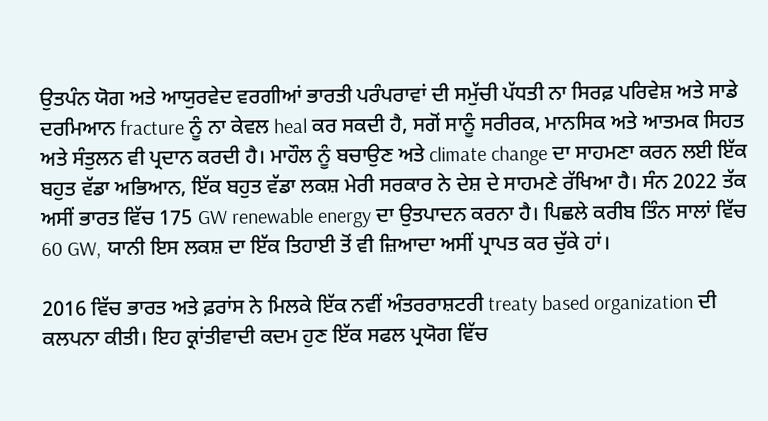ਉਤਪੰਨ ਯੋਗ ਅਤੇ ਆਯੁਰਵੇਦ ਵਰਗੀਆਂ ਭਾਰਤੀ ਪਰੰਪਰਾਵਾਂ ਦੀ ਸਮੁੱਚੀ ਪੱਧਤੀ ਨਾ ਸਿਰਫ਼ ਪਰਿਵੇਸ਼ ਅਤੇ ਸਾਡੇ ਦਰਮਿਆਨ fracture ਨੂੰ ਨਾ ਕੇਵਲ heal ਕਰ ਸਕਦੀ ਹੈ, ਸਗੋਂ ਸਾਨੂੰ ਸਰੀਰਕ, ਮਾਨਸਿਕ ਅਤੇ ਆਤਮਕ ਸਿਹਤ ਅਤੇ ਸੰਤੁਲਨ ਵੀ ਪ੍ਰਦਾਨ ਕਰਦੀ ਹੈ। ਮਾਹੌਲ ਨੂੰ ਬਚਾਉਣ ਅਤੇ climate change ਦਾ ਸਾਹਮਣਾ ਕਰਨ ਲਈ ਇੱਕ ਬਹੁਤ ਵੱਡਾ ਅਭਿਆਨ, ਇੱਕ ਬਹੁਤ ਵੱਡਾ ਲਕਸ਼ ਮੇਰੀ ਸਰਕਾਰ ਨੇ ਦੇਸ਼ ਦੇ ਸਾਹਮਣੇ ਰੱਖਿਆ ਹੈ। ਸੰਨ 2022 ਤੱਕ ਅਸੀਂ ਭਾਰਤ ਵਿੱਚ 175 GW renewable energy ਦਾ ਉਤਪਾਦਨ ਕਰਨਾ ਹੈ। ਪਿਛਲੇ ਕਰੀਬ ਤਿੰਨ ਸਾਲਾਂ ਵਿੱਚ 60 GW, ਯਾਨੀ ਇਸ ਲਕਸ਼ ਦਾ ਇੱਕ ਤਿਹਾਈ ਤੋਂ ਵੀ ਜ਼ਿਆਦਾ ਅਸੀਂ ਪ੍ਰਾਪਤ ਕਰ ਚੁੱਕੇ ਹਾਂ।

2016 ਵਿੱਚ ਭਾਰਤ ਅਤੇ ਫ਼ਰਾਂਸ ਨੇ ਮਿਲਕੇ ਇੱਕ ਨਵੀਂ ਅੰਤਰਰਾਸ਼ਟਰੀ treaty based organization ਦੀ ਕਲਪਨਾ ਕੀਤੀ। ਇਹ ਕ੍ਰਾਂਤੀਵਾਦੀ ਕਦਮ ਹੁਣ ਇੱਕ ਸਫਲ ਪ੍ਰਯੋਗ ਵਿੱਚ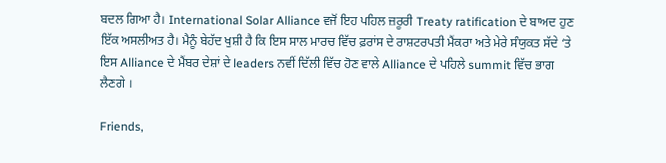ਬਦਲ ਗਿਆ ਹੈ। International Solar Alliance ਵਜੋਂ ਇਹ ਪਹਿਲ ਜ਼ਰੂਰੀ Treaty ratification ਦੇ ਬਾਅਦ ਹੁਣ ਇੱਕ ਅਸਲੀਅਤ ਹੈ। ਮੈਨੂੰ ਬੇਹੱਦ ਖੁਸ਼ੀ ਹੈ ਕਿ ਇਸ ਸਾਲ ਮਾਰਚ ਵਿੱਚ ਫ਼ਰਾਂਸ ਦੇ ਰਾਸ਼ਟਰਪਤੀ ਮੈਂਕਰਾ ਅਤੇ ਮੇਰੇ ਸੰਯੁਕਤ ਸੱਦੇ ‘ਤੇ ਇਸ Alliance ਦੇ ਮੈਂਬਰ ਦੇਸ਼ਾਂ ਦੇ leaders ਨਵੀਂ ਦਿੱਲੀ ਵਿੱਚ ਹੋਣ ਵਾਲੇ Alliance ਦੇ ਪਹਿਲੇ summit ਵਿੱਚ ਭਾਗ ਲੈਣਗੇ ।

Friends,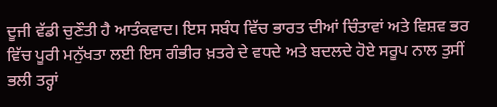ਦੂਜੀ ਵੱਡੀ ਚੁਣੌਤੀ ਹੈ ਆਤੰਕਵਾਦ। ਇਸ ਸਬੰਧ ਵਿੱਚ ਭਾਰਤ ਦੀਆਂ ਚਿੰਤਾਵਾਂ ਅਤੇ ਵਿਸ਼ਵ ਭਰ ਵਿੱਚ ਪੂਰੀ ਮਨੁੱਖਤਾ ਲਈ ਇਸ ਗੰਭੀਰ ਖ਼ਤਰੇ ਦੇ ਵਧਦੇ ਅਤੇ ਬਦਲਦੇ ਹੋਏ ਸਰੂਪ ਨਾਲ ਤੁਸੀਂ ਭਲੀ ਤਰ੍ਹਾਂ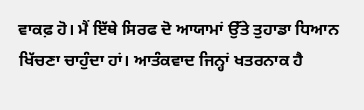ਵਾਕਫ਼ ਹੋ। ਮੈਂ ਇੱਥੇ ਸਿਰਫ ਦੋ ਆਯਾਮਾਂ ਉੱਤੇ ਤੁਹਾਡਾ ਧਿਆਨ ਖਿੱਚਣਾ ਚਾਹੁੰਦਾ ਹਾਂ। ਆਤੰਕਵਾਦ ਜਿਨ੍ਹਾਂ ਖਤਰਨਾਕ ਹੈ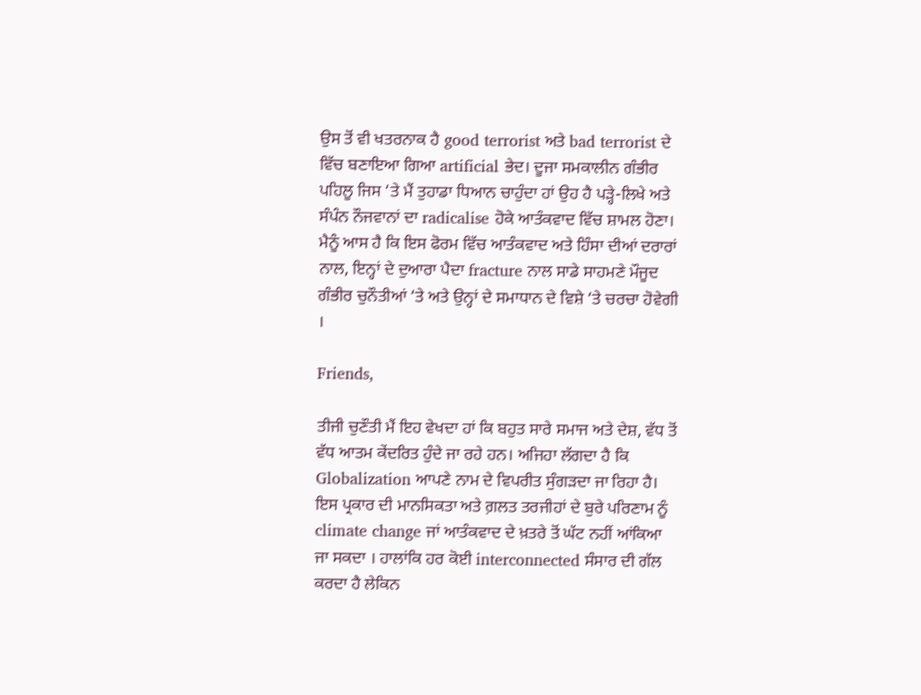ਉਸ ਤੋਂ ਵੀ ਖਤਰਨਾਕ ਹੈ good terrorist ਅਤੇ bad terrorist ਦੇ ਵਿੱਚ ਬਣਾਇਆ ਗਿਆ artificial ਭੇਦ। ਦੂਜਾ ਸਮਕਾਲੀਨ ਗੰਭੀਰ ਪਹਿਲੂ ਜਿਸ ‘ਤੇ ਮੈਂ ਤੁਹਾਡਾ ਧਿਆਨ ਚਾਹੁੰਦਾ ਹਾਂ ਉਹ ਹੈ ਪੜ੍ਹੇ-ਲਿਖੇ ਅਤੇ ਸੰਪੰਨ ਨੌਜਵਾਨਾਂ ਦਾ radicalise ਹੋਕੇ ਆਤੰਕਵਾਦ ਵਿੱਚ ਸ਼ਾਮਲ ਹੋਣਾ। ਮੈਨੂੰ ਆਸ ਹੈ ਕਿ ਇਸ ਫੋਰਮ ਵਿੱਚ ਆਤੰਕਵਾਦ ਅਤੇ ਹਿੰਸਾ ਦੀਆਂ ਦਰਾਰਾਂ ਨਾਲ, ਇਨ੍ਹਾਂ ਦੇ ਦੁਆਰਾ ਪੈਦਾ fracture ਨਾਲ ਸਾਡੇ ਸਾਹਮਣੇ ਮੌਜੂਦ ਗੰਭੀਰ ਚੁਨੌਤੀਆਂ ‘ਤੇ ਅਤੇ ਉਨ੍ਹਾਂ ਦੇ ਸਮਾਧਾਨ ਦੇ ਵਿਸ਼ੇ ‘ਤੇ ਚਰਚਾ ਹੋਵੇਗੀ ।

Friends,

ਤੀਜੀ ਚੁਣੌਤੀ ਮੈਂ ਇਹ ਵੇਖਦਾ ਹਾਂ ਕਿ ਬਹੁਤ ਸਾਰੇ ਸਮਾਜ ਅਤੇ ਦੇਸ਼, ਵੱਧ ਤੋਂ ਵੱਧ ਆਤਮ ਕੇਂਦਰਿਤ ਹੁੰਦੇ ਜਾ ਰਹੇ ਹਨ। ਅਜਿਹਾ ਲੱਗਦਾ ਹੈ ਕਿ Globalization ਆਪਣੇ ਨਾਮ ਦੇ ਵਿਪਰੀਤ ਸੁੰਗੜਦਾ ਜਾ ਰਿਹਾ ਹੈ। ਇਸ ਪ੍ਰਕਾਰ ਦੀ ਮਾਨਸਿਕਤਾ ਅਤੇ ਗ਼ਲਤ ਤਰਜੀਹਾਂ ਦੇ ਬੁਰੇ ਪਰਿਣਾਮ ਨੂੰ climate change ਜਾਂ ਆਤੰਕਵਾਦ ਦੇ ਖ਼ਤਰੇ ਤੋਂ ਘੱਟ ਨਹੀਂ ਆਂਕਿਆ ਜਾ ਸਕਦਾ । ਹਾਲਾਂਕਿ ਹਰ ਕੋਈ interconnected ਸੰਸਾਰ ਦੀ ਗੱਲ ਕਰਦਾ ਹੈ ਲੇਕਿਨ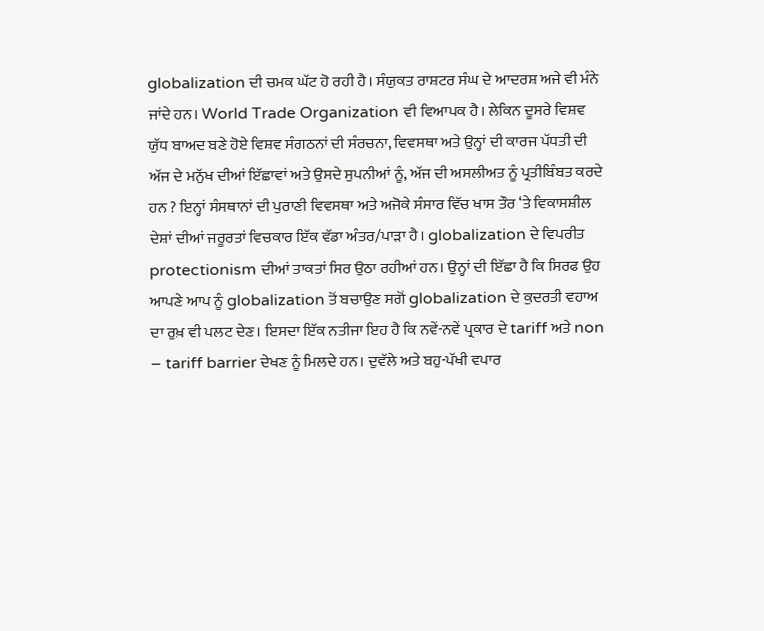globalization ਦੀ ਚਮਕ ਘੱਟ ਹੋ ਰਹੀ ਹੈ। ਸੰਯੁਕਤ ਰਾਸ਼ਟਰ ਸੰਘ ਦੇ ਆਦਰਸ਼ ਅਜੇ ਵੀ ਮੰਨੇ ਜਾਂਦੇ ਹਨ। World Trade Organization ਵੀ ਵਿਆਪਕ ਹੈ। ਲੇਕਿਨ ਦੂਸਰੇ ਵਿਸ਼ਵ ਯੁੱਧ ਬਾਅਦ ਬਣੇ ਹੋਏ ਵਿਸ਼ਵ ਸੰਗਠਨਾਂ ਦੀ ਸੰਰਚਨਾ, ਵਿਵਸਥਾ ਅਤੇ ਉਨ੍ਹਾਂ ਦੀ ਕਾਰਜ ਪੱਧਤੀ ਦੀ ਅੱਜ ਦੇ ਮਨੁੱਖ ਦੀਆਂ ਇੱਛਾਵਾਂ ਅਤੇ ਉਸਦੇ ਸੁਪਨੀਆਂ ਨੂੰ, ਅੱਜ ਦੀ ਅਸਲੀਅਤ ਨੂੰ ਪ੍ਰਤੀਬਿੰਬਤ ਕਰਦੇ ਹਨ ? ਇਨ੍ਹਾਂ ਸੰਸਥਾਨਾਂ ਦੀ ਪੁਰਾਣੀ ਵਿਵਸਥਾ ਅਤੇ ਅਜੋਕੇ ਸੰਸਾਰ ਵਿੱਚ ਖਾਸ ਤੌਰ ‘ਤੇ ਵਿਕਾਸਸ਼ੀਲ ਦੇਸ਼ਾਂ ਦੀਆਂ ਜਰੂਰਤਾਂ ਵਿਚਕਾਰ ਇੱਕ ਵੱਡਾ ਅੰਤਰ/ਪਾੜਾ ਹੈ। globalization ਦੇ ਵਿਪਰੀਤ protectionism ਦੀਆਂ ਤਾਕਤਾਂ ਸਿਰ ਉਠਾ ਰਹੀਆਂ ਹਨ। ਉਨ੍ਹਾਂ ਦੀ ਇੱਛਾ ਹੈ ਕਿ ਸਿਰਫ ਉਹ ਆਪਣੇ ਆਪ ਨੂੰ globalization ਤੋਂ ਬਚਾਉਣ ਸਗੋਂ globalization ਦੇ ਕੁਦਰਤੀ ਵਹਾਅ ਦਾ ਰੁਖ਼ ਵੀ ਪਲਟ ਦੇਣ। ਇਸਦਾ ਇੱਕ ਨਤੀਜਾ ਇਹ ਹੈ ਕਿ ਨਵੇਂ-ਨਵੇਂ ਪ੍ਰਕਾਰ ਦੇ tariff ਅਤੇ non – tariff barrier ਦੇਖਣ ਨੂੰ ਮਿਲਦੇ ਹਨ। ਦੁਵੱਲੇ ਅਤੇ ਬਹੁ-ਪੱਖੀ ਵਪਾਰ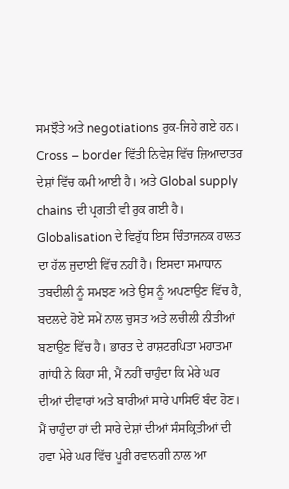ਸਮਝੌਤੇ ਅਤੇ negotiations ਰੁਕ-ਜਿਹੇ ਗਏ ਹਨ। Cross – border ਵਿੱਤੀ ਨਿਵੇਸ਼ ਵਿੱਚ ਜ਼ਿਆਦਾਤਰ ਦੇਸ਼ਾਂ ਵਿੱਚ ਕਮੀ ਆਈ ਹੈ। ਅਤੇ Global supply chains ਦੀ ਪ੍ਰਗਤੀ ਵੀ ਰੁਕ ਗਈ ਹੈ। Globalisation ਦੇ ਵਿਰੁੱਧ ਇਸ ਚਿੰਤਾਜਨਕ ਹਾਲਤ ਦਾ ਹੱਲ ਜੁਦਾਈ ਵਿੱਚ ਨਹੀਂ ਹੈ। ਇਸਦਾ ਸਮਾਧਾਨ ਤਬਦੀਲੀ ਨੂੰ ਸਮਝਣ ਅਤੇ ਉਸ ਨੂੰ ਅਪਣਾਉਣ ਵਿੱਚ ਹੈ, ਬਦਲਦੇ ਹੋਏ ਸਮੇਂ ਨਾਲ ਚੁਸਤ ਅਤੇ ਲਚੀਲੀ ਨੀਤੀਆਂ ਬਣਾਉਣ ਵਿੱਚ ਹੈ। ਭਾਰਤ ਦੇ ਰਾਸ਼ਟਰਪਿਤਾ ਮਹਾਤਮਾ ਗਾਂਧੀ ਨੇ ਕਿਹਾ ਸੀ, ਮੈਂ ਨਹੀਂ ਚਾਹੁੰਦਾ ਕਿ ਮੇਰੇ ਘਰ ਦੀਆਂ ਦੀਵਾਰਾਂ ਅਤੇ ਬਾਰੀਆਂ ਸਾਰੇ ਪਾਸਿਓਂ ਬੰਦ ਹੋਣ। ਮੈਂ ਚਾਹੁੰਦਾ ਹਾਂ ਦੀ ਸਾਰੇ ਦੇਸ਼ਾਂ ਦੀਆਂ ਸੰਸਕ੍ਰਿਤੀਆਂ ਦੀ ਹਵਾ ਮੇਰੇ ਘਰ ਵਿੱਚ ਪੂਰੀ ਰਵਾਨਗੀ ਨਾਲ ਆ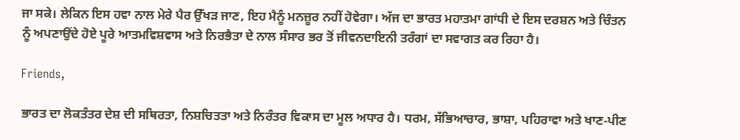ਜਾ ਸਕੇ। ਲੇਕਿਨ ਇਸ ਹਵਾ ਨਾਲ ਮੇਰੇ ਪੈਰ ਉੱਖੜ ਜਾਣ, ਇਹ ਮੈਨੂੰ ਮਨਜ਼ੂਰ ਨਹੀਂ ਹੋਵੇਗਾ। ਅੱਜ ਦਾ ਭਾਰਤ ਮਹਾਤਮਾ ਗਾਂਧੀ ਦੇ ਇਸ ਦਰਸ਼ਨ ਅਤੇ ਚਿੰਤਨ ਨੂੰ ਅਪਣਾਉਂਦੇ ਹੋਏ ਪੂਰੇ ‍ਆਤਮਵਿਸ਼ਵਾਸ ਅਤੇ ਨਿਰਭੈਤਾ ਦੇ ਨਾਲ ਸੰਸਾਰ ਭਰ ਤੋਂ ਜੀਵਨਦਾਇਨੀ ਤਰੰਗਾਂ ਦਾ ਸਵਾਗਤ ਕਰ ਰਿਹਾ ਹੈ।

Friends,

ਭਾਰਤ ਦਾ ਲੋਕਤੰਤਰ ਦੇਸ਼ ਦੀ ਸਥਿਰਤਾ, ਨਿਸ਼ਚਿਤਤਾ ਅਤੇ ਨਿਰੰਤਰ ਵਿਕਾਸ ਦਾ ਮੂਲ ਅਧਾਰ ਹੈ। ਧਰਮ, ਸੱਭਿਆਚਾਰ, ਭਾਸ਼ਾ, ਪਹਿਰਾਵਾ ਅਤੇ ਖਾਣ-ਪੀਣ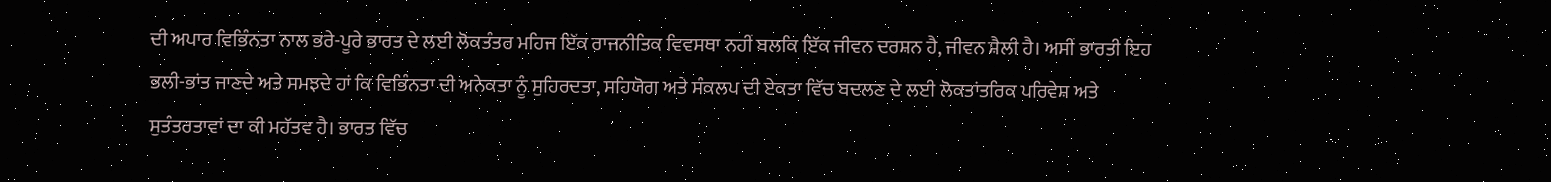ਦੀ ਅਪਾਰ ਵਿਭਿੰਨਤਾ ਨਾਲ ਭਰੇ-ਪੂਰੇ ਭਾਰਤ ਦੇ ਲਈ ਲੋਕਤੰਤਰ ਮਹਿਜ ਇੱਕ ਰਾਜਨੀਤਿਕ ਵਿਵਸਥਾ ਨਹੀਂ ਬਲਕਿ ਇੱਕ ਜੀਵਨ ਦਰਸ਼ਨ ਹੈ, ਜੀਵਨ ਸ਼ੈਲੀ ਹੈ। ਅਸੀਂ ਭਾਰਤੀ ਇਹ ਭਲੀ-ਭਾਂਤ ਜਾਣਦੇ ਅਤੇ ਸਮਝਦੇ ਹਾਂ ਕਿ ਵਿਭਿੰਨਤਾ ਦੀ ਅਨੇਕਤਾ ਨੂੰ ਸੁਹਿਰਦਤਾ, ਸਹਿਯੋਗ ਅਤੇ ਸੰਕਲਪ ਦੀ ਏਕਤਾ ਵਿੱਚ ਬਦਲਣ ਦੇ ਲਈ ਲੋਕਤਾਂਤਰਿਕ ਪਰਿਵੇਸ਼ ਅਤੇ ਸੁਤੰਤਰਤਾਵਾਂ ਦਾ ਕੀ ਮਹੱਤਵ ਹੈ। ਭਾਰਤ ਵਿੱਚ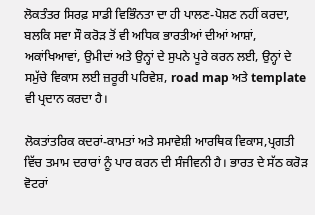ਲੋਕਤੰਤਰ ਸਿਰਫ਼ ਸਾਡੀ ਵਿਭਿੰਨਤਾ ਦਾ ਹੀ ਪਾਲਣ-ਪੋਸ਼ਣ ਨਹੀਂ ਕਰਦਾ, ਬਲਕਿ ਸਵਾ ਸੌ ਕਰੋੜ ਤੋਂ ਵੀ ਅਧਿਕ ਭਾਰਤੀਆਂ ਦੀਆਂ ਆਸ਼ਾਂ, ਅਕਾਂਖਿਆਵਾਂ, ਉਮੀਦਾਂ ਅਤੇ ਉਨ੍ਹਾਂ ਦੇ ਸੁਪਨੇ ਪੂਰੇ ਕਰਨ ਲਈ, ਉਨ੍ਹਾਂ ਦੇ ਸਮੁੱਚੇ ਵਿਕਾਸ ਲਈ ਜ਼ਰੂਰੀ ਪਰਿਵੇਸ਼, road map ਅਤੇ template ਵੀ ਪ੍ਰਦਾਨ ਕਰਦਾ ਹੈ।

ਲੋਕਤਾਂਤਰਿਕ ਕਦਰਾਂ-ਕਾਮਤਾਂ ਅਤੇ ਸਮਾਵੇਸ਼ੀ ਆਰਥਿਕ ਵਿਕਾਸ,ਪ੍ਰਗਤੀ ਵਿੱਚ ਤਮਾਮ ਦਰਾਰਾਂ ਨੂੰ ਪਾਰ ਕਰਨ ਦੀ ਸੰਜੀਵਨੀ ਹੈ। ਭਾਰਤ ਦੇ ਸੱਠ ਕਰੋੜ ਵੋਟਰਾਂ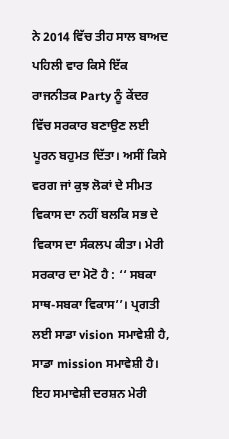ਨੇ 2014 ਵਿੱਚ ਤੀਹ ਸਾਲ ਬਾਅਦ ਪਹਿਲੀ ਵਾਰ ਕਿਸੇ ਇੱਕ ਰਾਜਨੀਤਕ Party ਨੂੰ ਕੇਂਦਰ ਵਿੱਚ ਸਰਕਾਰ ਬਣਾਉਣ ਲਈ ਪੂਰਨ ਬਹੁਮਤ ਦਿੱਤਾ। ਅਸੀਂ ਕਿਸੇ ਵਰਗ ਜਾਂ ਕੁਝ ਲੋਕਾਂ ਦੇ ਸੀਮਤ ਵਿਕਾਸ ਦਾ ਨਹੀਂ ਬਲਕਿ ਸਭ ਦੇ ਵਿਕਾਸ ਦਾ ਸੰਕਲਪ ਕੀਤਾ। ਮੇਰੀ ਸਰਕਾਰ ਦਾ ਮੋਟੋ ਹੈ : ‘‘ ਸਬਕਾ ਸਾਥ-ਸਬਕਾ ਵਿਕਾਸ’’। ਪ੍ਰਗਤੀ ਲਈ ਸਾਡਾ vision ਸਮਾਵੇਸ਼ੀ ਹੈ, ਸਾਡਾ mission ਸਮਾਵੇਸ਼ੀ ਹੈ। ਇਹ ਸਮਾਵੇਸ਼ੀ ਦਰਸ਼ਨ ਮੇਰੀ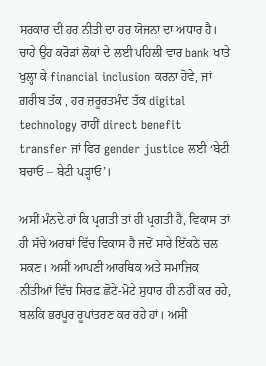ਸਰਕਾਰ ਦੀ ਹਰ ਨੀਤੀ ਦਾ ਹਰ ਯੋਜਨਾ ਦਾ ਅਧਾਰ ਹੈ। ਚਾਹੇ ਉਹ ਕਰੋੜਾਂ ਲੋਕਾਂ ਦੇ ਲਈ ਪਹਿਲੀ ਵਾਰ bank ਖਾਤੇ ਖੁਲ੍ਹਾ ਕੇ financial inclusion ਕਰਨਾ ਹੋਵੇ, ਜਾਂ ਗ਼ਰੀਬ ਤੱਕ , ਹਰ ਜ਼ਰੂਰਤਮੰਦ ਤੱਕ digital technology ਰਾਹੀਂ direct benefit transfer ਜਾਂ ਫਿਰ gender justice ਲਈ ‘ਬੇਟੀ ਬਚਾਓ – ਬੇਟੀ ਪੜ੍ਹਾਓ’।

ਅਸੀਂ ਮੰਨਦੇ ਹਾਂ ਕਿ ਪ੍ਰਗਤੀ ਤਾਂ ਹੀ ਪ੍ਰਗਤੀ ਹੈ, ਵਿਕਾਸ ਤਾਂ ਹੀ ਸੱਚੇ ਅਰਥਾਂ ਵਿੱਚ ਵਿਕਾਸ ਹੈ ਜਦੋਂ ਸਾਰੇ ਇੱਕਠੇ ਚਲ ਸਕਣ। ਅਸੀਂ ਆਪਣੀ ਆਰਥਿਕ ਅਤੇ ਸਮਾਜਿਕ ਨੀਤੀਆਂ ਵਿੱਚ ਸਿਰਫ਼ ਛੋਟੇ-ਮੋਟੇ ਸੁਧਾਰ ਹੀ ਨਹੀਂ ਕਰ ਰਹੇ, ਬਲਕਿ ਭਰਪੂਰ ਰੂਪਾਂਤਰਣ ਕਰ ਰਹੇ ਹਾਂ। ਅਸੀਂ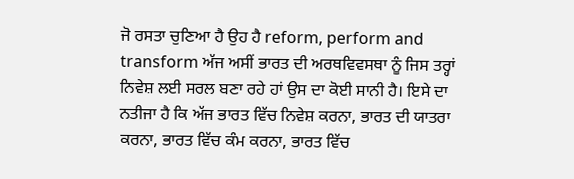ਜੋ ਰਸਤਾ ਚੁਣਿਆ ਹੈ ਉਹ ਹੈ reform, perform and transform ਅੱਜ ਅਸੀਂ ਭਾਰਤ ਦੀ ਅਰਥਵਿਵਸਥਾ ਨੂੰ ਜਿਸ ਤਰ੍ਹਾਂ ਨਿਵੇਸ਼ ਲਈ ਸਰਲ ਬਣਾ ਰਹੇ ਹਾਂ ਉਸ ਦਾ ਕੋਈ ਸਾਨੀ ਹੈ। ਇਸੇ ਦਾ ਨਤੀਜਾ ਹੈ ਕਿ ਅੱਜ ਭਾਰਤ ਵਿੱਚ ਨਿਵੇਸ਼ ਕਰਨਾ, ਭਾਰਤ ਦੀ ਯਾਤਰਾ ਕਰਨਾ, ਭਾਰਤ ਵਿੱਚ ਕੰਮ ਕਰਨਾ, ਭਾਰਤ ਵਿੱਚ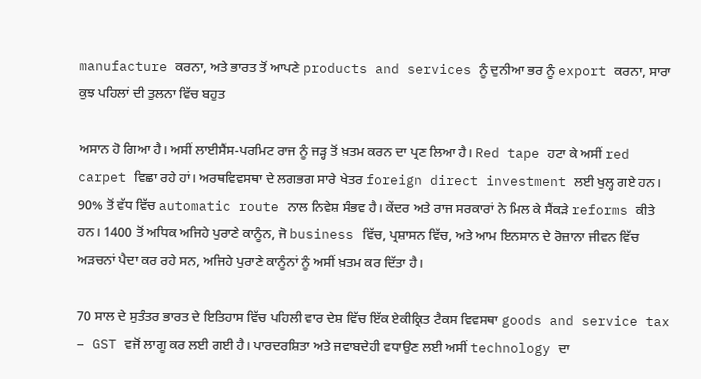manufacture ਕਰਨਾ, ਅਤੇ ਭਾਰਤ ਤੋਂ ਆਪਣੇ products and services ਨੂੰ ਦੁਨੀਆ ਭਰ ਨੂੰ export ਕਰਨਾ, ਸਾਰਾ ਕੁਝ ਪਹਿਲਾਂ ਦੀ ਤੁਲਨਾ ਵਿੱਚ ਬਹੁਤ

ਅਸਾਨ ਹੋ ਗਿਆ ਹੈ। ਅਸੀਂ ਲਾਈਸੈਂਸ-ਪਰਮਿਟ ਰਾਜ ਨੂੰ ਜੜ੍ਹ ਤੋਂ ਖ਼ਤਮ ਕਰਨ ਦਾ ਪ੍ਰਣ ਲਿਆ ਹੈ। Red tape ਹਟਾ ਕੇ ਅਸੀਂ red carpet ਵਿਛਾ ਰਹੇ ਹਾਂ। ਅਰਥਵਿਵਸਥਾ ਦੇ ਲਗਭਗ ਸਾਰੇ ਖੇਤਰ foreign direct investment ਲਈ ਖੁਲ੍ਹ ਗਏ ਹਨ। 90% ਤੋਂ ਵੱਧ ਵਿੱਚ automatic route ਨਾਲ ਨਿਵੇਸ਼ ਸੰਭਵ ਹੈ। ਕੇਂਦਰ ਅਤੇ ਰਾਜ ਸਰਕਾਰਾਂ ਨੇ ਮਿਲ ਕੇ ਸੈਂਕੜੇ reforms ਕੀਤੇ ਹਨ। 1400 ਤੋਂ ਅਧਿਕ ਅਜਿਹੇ ਪੁਰਾਣੇ ਕਾਨੂੰਨ, ਜੋ business ਵਿੱਚ, ਪ੍ਰਸ਼ਾਸਨ ਵਿੱਚ, ਅਤੇ ਆਮ ਇਨਸਾਨ ਦੇ ਰੋਜ਼ਾਨਾ ਜੀਵਨ ਵਿੱਚ ਅੜਚਨਾਂ ਪੈਦਾ ਕਰ ਰਹੇ ਸਨ, ਅਜਿਹੇ ਪੁਰਾਣੇ ਕਾਨੂੰਨਾਂ ਨੂੰ ਅਸੀਂ ਖ਼ਤਮ ਕਰ ਦਿੱਤਾ ਹੈ।

70 ਸਾਲ ਦੇ ਸੁਤੰਤਰ ਭਾਰਤ ਦੇ ਇਤਿਹਾਸ ਵਿੱਚ ਪਹਿਲੀ ਵਾਰ ਦੇਸ਼ ਵਿੱਚ ਇੱਕ ਏਕੀਕ੍ਰਿਤ ਟੈਕਸ ਵਿਵਸਥਾ goods and service tax – GST ਵਜੋਂ ਲਾਗੂ ਕਰ ਲਈ ਗਈ ਹੈ। ਪਾਰਦਰਸ਼ਿਤਾ ਅਤੇ ਜਵਾਬਦੇਹੀ ਵਧਾਉਣ ਲਈ ਅਸੀਂ technology ਦਾ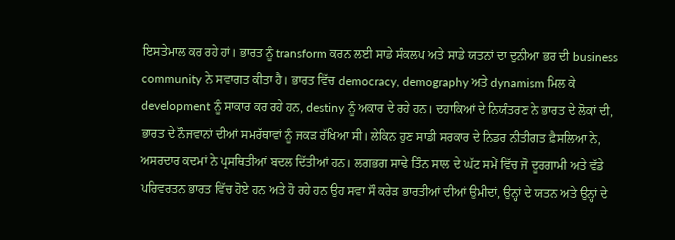ਇਸਤੇਮਾਲ ਕਰ ਰਹੇ ਹਾਂ। ਭਾਰਤ ਨੂੰ transform ਕਰਨ ਲਈ ਸਾਡੇ ਸੰਕਲਪ ਅਤੇ ਸਾਡੇ ਯਤਨਾਂ ਦਾ ਦੁਨੀਆ ਭਰ ਦੀ business community ਨੇ ਸਵਾਗਤ ਕੀਤਾ ਹੈ। ਭਾਰਤ ਵਿੱਚ democracy, demography ਅਤੇ dynamism ਮਿਲ ਕੇ development ਨੂੰ ਸਾਕਾਰ ਕਰ ਰਹੇ ਹਨ, destiny ਨੂੰ ਅਕਾਰ ਦੇ ਰਹੇ ਹਨ। ਦਹਾਕਿਆਂ ਦੇ ਨਿਯੰਤਰਣ ਨੇ ਭਾਰਤ ਦੇ ਲੋਕਾਂ ਦੀ, ਭਾਰਤ ਦੇ ਨੌਜਵਾਨਾਂ ਦੀਆਂ ਸਮਰੱਥਾਵਾਂ ਨੂੰ ਜਕੜ ਰੱਖਿਆ ਸੀ। ਲੇਕਿਨ ਹੁਣ ਸਾਡੀ ਸਰਕਾਰ ਦੇ ਨਿਡਰ ਨੀਤੀਗਤ ਫ਼ੈਸਲਿਆ ਨੇ, ਅਸਰਦਾਰ ਕਦਮਾਂ ਨੇ ਪ੍ਰਸਥਿਤੀਆਂ ਬਦਲ ਦਿੱਤੀਆਂ ਹਨ। ਲਗਭਗ ਸਾਢੇ ਤਿੰਨ ਸਾਲ ਦੇ ਘੱਟ ਸਮੇਂ ਵਿੱਚ ਜੋ ਦੂਰਗਾਮੀ ਅਤੇ ਵੱਡੇ ਪਰਿਵਰਤਨ ਭਾਰਤ ਵਿੱਚ ਹੋਏ ਹਨ ਅਤੇ ਹੋ ਰਹੇ ਹਨ ਉਹ ਸਵਾ ਸੌ ਕਰੇੜ ਭਾਰਤੀਆਂ ਦੀਆਂ ਉਮੀਦਾਂ, ਉਨ੍ਹਾਂ ਦੇ ਯਤਨ ਅਤੇ ਉਨ੍ਹਾਂ ਦੇ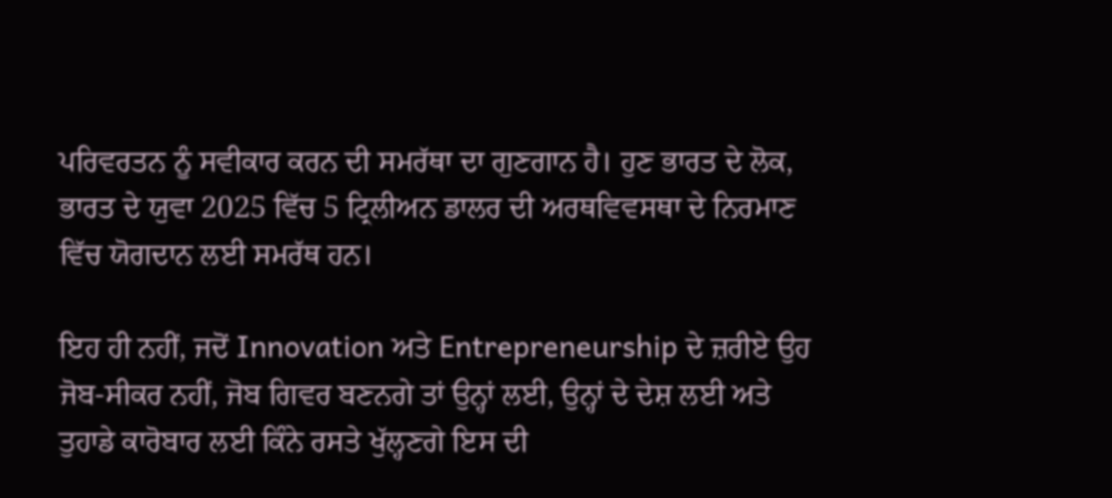ਪਰਿਵਰਤਨ ਨੂੰ ਸਵੀਕਾਰ ਕਰਨ ਦੀ ਸਮਰੱਥਾ ਦਾ ਗੁਣਗਾਨ ਹੈ। ਹੁਣ ਭਾਰਤ ਦੇ ਲੋਕ, ਭਾਰਤ ਦੇ ਯੁਵਾ 2025 ਵਿੱਚ 5 ਟ੍ਰਿਲੀਅਨ ਡਾਲਰ ਦੀ ਅਰਥਵਿਵਸਥਾ ਦੇ ਨਿਰਮਾਣ ਵਿੱਚ ਯੋਗਦਾਨ ਲਈ ਸਮਰੱਥ ਹਨ।

ਇਹ ਹੀ ਨਹੀਂ, ਜਦੋਂ Innovation ਅਤੇ Entrepreneurship ਦੇ ਜ਼ਰੀਏ ਉਹ ਜੋਬ-ਸੀਕਰ ਨਹੀਂ, ਜੋਬ ਗਿਵਰ ਬਣਨਗੇ ਤਾਂ ਉਨ੍ਹਾਂ ਲਈ, ਉਨ੍ਹਾਂ ਦੇ ਦੇਸ਼ ਲਈ ਅਤੇ ਤੁਹਾਡੇ ਕਾਰੋਬਾਰ ਲਈ ਕਿੰਨੇ ਰਸਤੇ ਖੁੱਲ੍ਹਣਗੇ ਇਸ ਦੀ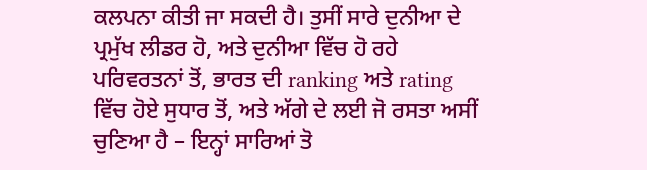ਕਲਪਨਾ ਕੀਤੀ ਜਾ ਸਕਦੀ ਹੈ। ਤੁਸੀਂ ਸਾਰੇ ਦੁਨੀਆ ਦੇ ਪ੍ਰਮੁੱਖ ਲੀਡਰ ਹੋ, ਅਤੇ ਦੁਨੀਆ ਵਿੱਚ ਹੋ ਰਹੇ ਪਰਿਵਰਤਨਾਂ ਤੋਂ, ਭਾਰਤ ਦੀ ranking ਅਤੇ rating ਵਿੱਚ ਹੋਏ ਸੁਧਾਰ ਤੋਂ, ਅਤੇ ਅੱਗੇ ਦੇ ਲਈ ਜੋ ਰਸਤਾ ਅਸੀਂ ਚੁਣਿਆ ਹੈ – ਇਨ੍ਹਾਂ ਸਾਰਿਆਂ ਤੋ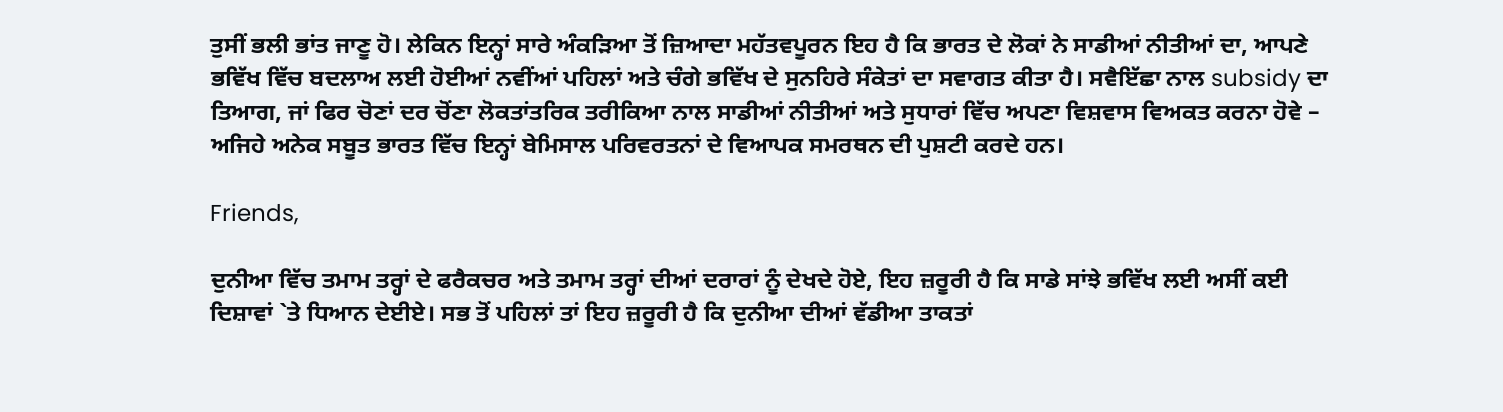ਤੁਸੀਂ ਭਲੀ ਭਾਂਤ ਜਾਣੂ ਹੋ। ਲੇਕਿਨ ਇਨ੍ਹਾਂ ਸਾਰੇ ਅੰਕੜਿਆ ਤੋਂ ਜ਼ਿਆਦਾ ਮਹੱਤਵਪੂਰਨ ਇਹ ਹੈ ਕਿ ਭਾਰਤ ਦੇ ਲੋਕਾਂ ਨੇ ਸਾਡੀਆਂ ਨੀਤੀਆਂ ਦਾ, ਆਪਣੇ ਭਵਿੱਖ ਵਿੱਚ ਬਦਲਾਅ ਲਈ ਹੋਈਆਂ ਨਵੀਂਆਂ ਪਹਿਲਾਂ ਅਤੇ ਚੰਗੇ ਭਵਿੱਖ ਦੇ ਸੁਨਹਿਰੇ ਸੰਕੇਤਾਂ ਦਾ ਸਵਾਗਤ ਕੀਤਾ ਹੈ। ਸਵੈਇੱਛਾ ਨਾਲ subsidy ਦਾ ਤਿਆਗ, ਜਾਂ ਫਿਰ ਚੋਣਾਂ ਦਰ ਚੋਂਣਾ ਲੋਕਤਾਂਤਰਿਕ ਤਰੀਕਿਆ ਨਾਲ ਸਾਡੀਆਂ ਨੀਤੀਆਂ ਅਤੇ ਸੁਧਾਰਾਂ ਵਿੱਚ ਅਪਣਾ ਵਿਸ਼ਵਾਸ ਵਿਅਕਤ ਕਰਨਾ ਹੋਵੇ – ਅਜਿਹੇ ਅਨੇਕ ਸਬੂਤ ਭਾਰਤ ਵਿੱਚ ਇਨ੍ਹਾਂ ਬੇਮਿਸਾਲ ਪਰਿਵਰਤਨਾਂ ਦੇ ਵਿਆਪਕ ਸਮਰਥਨ ਦੀ ਪੁਸ਼ਟੀ ਕਰਦੇ ਹਨ।

Friends,

ਦੁਨੀਆ ਵਿੱਚ ਤਮਾਮ ਤਰ੍ਹਾਂ ਦੇ ਫਰੈਕਚਰ ਅਤੇ ਤਮਾਮ ਤਰ੍ਹਾਂ ਦੀਆਂ ਦਰਾਰਾਂ ਨੂੰ ਦੇਖਦੇ ਹੋਏ, ਇਹ ਜ਼ਰੂਰੀ ਹੈ ਕਿ ਸਾਡੇ ਸਾਂਝੇ ਭਵਿੱਖ ਲਈ ਅਸੀਂ ਕਈ ਦਿਸ਼ਾਵਾਂ `ਤੇ ਧਿਆਨ ਦੇਈਏ। ਸਭ ਤੋਂ ਪਹਿਲਾਂ ਤਾਂ ਇਹ ਜ਼ਰੂਰੀ ਹੈ ਕਿ ਦੁਨੀਆ ਦੀਆਂ ਵੱਡੀਆ ਤਾਕਤਾਂ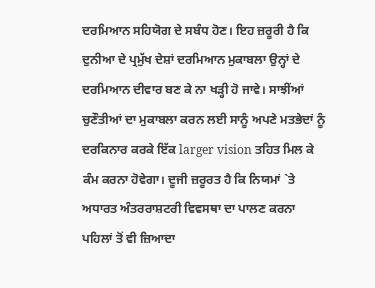ਦਰਮਿਆਨ ਸਹਿਯੋਗ ਦੇ ਸਬੰਧ ਹੋਣ। ਇਹ ਜ਼ਰੂਰੀ ਹੈ ਕਿ ਦੁਨੀਆ ਦੇ ਪ੍ਰਮੁੱਖ ਦੇਸ਼ਾਂ ਦਰਮਿਆਨ ਮੁਕਾਬਲਾ ਉਨ੍ਹਾਂ ਦੇ ਦਰਮਿਆਨ ਦੀਵਾਰ ਬਣ ਕੇ ਨਾ ਖੜ੍ਹੀ ਹੋ ਜਾਵੇ। ਸਾਝੀਂਆਂ ਚੁਣੌਤੀਆਂ ਦਾ ਮੁਕਾਬਲਾ ਕਰਨ ਲਈ ਸਾਨੂੰ ਅਪਣੇ ਮਤਭੇਦਾਂ ਨੂੰ ਦਰਕਿਨਾਰ ਕਰਕੇ ਇੱਕ larger vision ਤਹਿਤ ਮਿਲ ਕੇ ਕੰਮ ਕਰਨਾ ਹੋਵੇਗਾ। ਦੂਜੀ ਜ਼ਰੂਰਤ ਹੈ ਕਿ ਨਿਯਮਾਂ `ਤੇ ਅਧਾਰਤ ਅੰਤਰਰਾਸ਼ਟਰੀ ਵਿਵਸਥਾ ਦਾ ਪਾਲਣ ਕਰਨਾ ਪਹਿਲਾਂ ਤੋਂ ਵੀ ਜ਼ਿਆਦਾ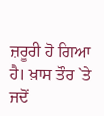ਜ਼ਰੂਰੀ ਹੋ ਗਿਆ ਹੈ। ਖ਼ਾਸ ਤੌਰ `ਤੇ ਜਦੋਂ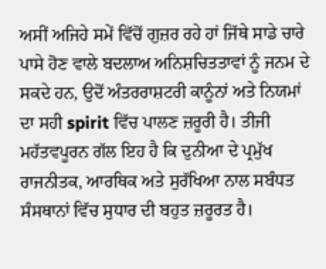ਅਸੀਂ ਅਜਿਹੇ ਸਮੇਂ ਵਿੱਚੋਂ ਗੁਜ਼ਰ ਰਹੇ ਹਾਂ ਜਿੱਥੇ ਸਾਡੇ ਚਾਰੇ ਪਾਸੇ ਹੋਣ ਵਾਲੇ ਬਦਲਾਅ ਅਨਿਸ਼ਚਿਤਤਾਵਾਂ ਨੂੰ ਜਨਮ ਦੇ ਸਕਦੇ ਹਨ, ਉਦੋਂ ਅੰਤਰਰਾਸ਼ਟਰੀ ਕਾਨੂੰਨਾਂ ਅਤੇ ਨਿਯਮਾਂ ਦਾ ਸਹੀ spirit ਵਿੱਚ ਪਾਲਣ ਜ਼ਰੂਰੀ ਹੈ। ਤੀਜੀ ਮਹੱਤਵਪੂਰਨ ਗੱਲ ਇਹ ਹੈ ਕਿ ਦੁਨੀਆ ਦੇ ਪ੍ਰਮੁੱਖ ਰਾਜਨੀਤਕ, ਆਰਥਿਕ ਅਤੇ ਸੁਰੱਖਿਆ ਨਾਲ ਸਬੰਧਤ ਸੰਸਥਾਨਾਂ ਵਿੱਚ ਸੁਧਾਰ ਦੀ ਬਹੁਤ ਜ਼ਰੂਰਤ ਹੈ।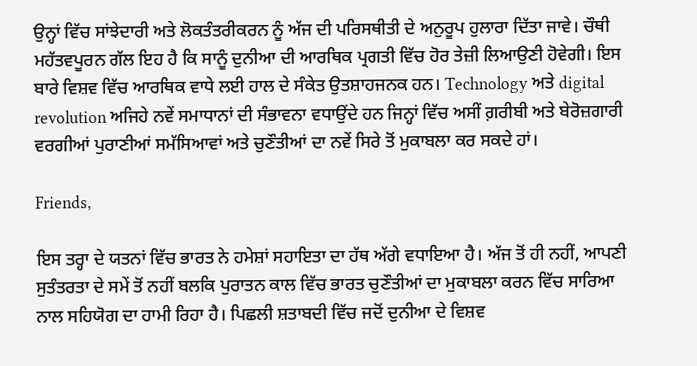ਉਨ੍ਹਾਂ ਵਿੱਚ ਸਾਂਝੇਦਾਰੀ ਅਤੇ ਲੋਕਤੰਤਰੀਕਰਨ ਨੂੰ ਅੱਜ ਦੀ ਪਰਿਸਥੀਤੀ ਦੇ ਅਨੁਰੂਪ ਹੁਲਾਰਾ ਦਿੱਤਾ ਜਾਵੇ। ਚੌਥੀ ਮਹੱਤਵਪੂਰਨ ਗੱਲ ਇਹ ਹੈ ਕਿ ਸਾਨੂੰ ਦੁਨੀਆ ਦੀ ਆਰਥਿਕ ਪ੍ਰਗਤੀ ਵਿੱਚ ਹੋਰ ਤੇਜ਼ੀ ਲਿਆਉਣੀ ਹੋਵੇਗੀ। ਇਸ ਬਾਰੇ ਵਿਸ਼ਵ ਵਿੱਚ ਆਰਥਿਕ ਵਾਧੇ ਲਈ ਹਾਲ ਦੇ ਸੰਕੇਤ ਉਤਸ਼ਾਹਜਨਕ ਹਨ। Technology ਅਤੇ digital revolution ਅਜਿਹੇ ਨਵੇਂ ਸਮਾਧਾਨਾਂ ਦੀ ਸੰਭਾਵਨਾ ਵਧਾਉਂਦੇ ਹਨ ਜਿਨ੍ਹਾਂ ਵਿੱਚ ਅਸੀਂ ਗ਼ਰੀਬੀ ਅਤੇ ਬੇਰੋਜ਼ਗਾਰੀ ਵਰਗੀਆਂ ਪੁਰਾਣੀਆਂ ਸਮੱਸਿਆਵਾਂ ਅਤੇ ਚੁਣੌਤੀਆਂ ਦਾ ਨਵੇਂ ਸਿਰੇ ਤੋਂ ਮੁਕਾਬਲਾ ਕਰ ਸਕਦੇ ਹਾਂ।

Friends,

ਇਸ ਤਰ੍ਹਾ ਦੇ ਯਤਨਾਂ ਵਿੱਚ ਭਾਰਤ ਨੇ ਹਮੇਸ਼ਾਂ ਸਹਾਇਤਾ ਦਾ ਹੱਥ ਅੱਗੇ ਵਧਾਇਆ ਹੈ। ਅੱਜ ਤੋਂ ਹੀ ਨਹੀਂ, ਆਪਣੀ ਸੁਤੰਤਰਤਾ ਦੇ ਸਮੇਂ ਤੋਂ ਨਹੀਂ ਬਲਕਿ ਪੁਰਾਤਨ ਕਾਲ ਵਿੱਚ ਭਾਰਤ ਚੁਣੌਤੀਆਂ ਦਾ ਮੁਕਾਬਲਾ ਕਰਨ ਵਿੱਚ ਸਾਰਿਆ ਨਾਲ ਸਹਿਯੋਗ ਦਾ ਹਾਮੀ ਰਿਹਾ ਹੈ। ਪਿਛਲੀ ਸ਼ਤਾਬਦੀ ਵਿੱਚ ਜਦੋਂ ਦੁਨੀਆ ਦੇ ਵਿਸ਼ਵ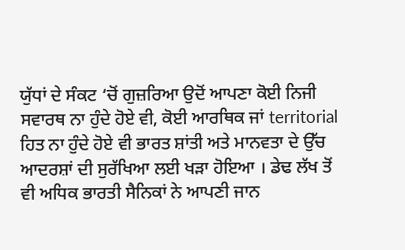ਯੁੱਧਾਂ ਦੇ ਸੰਕਟ ‘ਚੋਂ ਗੁਜ਼ਰਿਆ ਉਦੋਂ ਆਪਣਾ ਕੋਈ ਨਿਜੀ ਸਵਾਰਥ ਨਾ ਹੁੰਦੇ ਹੋਏ ਵੀ, ਕੋਈ ਆਰਥਿਕ ਜਾਂ territorial ਹਿਤ ਨਾ ਹੁੰਦੇ ਹੋਏ ਵੀ ਭਾਰਤ ਸ਼ਾਂਤੀ ਅਤੇ ਮਾਨਵਤਾ ਦੇ ਉੱਚ ਆਦਰਸ਼ਾਂ ਦੀ ਸੁਰੱਖਿਆ ਲਈ ਖੜਾ ਹੋਇਆ । ਡੇਢ ਲੱਖ ਤੋਂ ਵੀ ਅਧਿਕ ਭਾਰਤੀ ਸੈਨਿਕਾਂ ਨੇ ਆਪਣੀ ਜਾਨ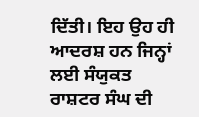ਦਿੱਤੀ। ਇਹ ਉਹ ਹੀ ਆਦਰਸ਼ ਹਨ ਜਿਨ੍ਹਾਂ ਲਈ ਸੰਯੁਕਤ ਰਾਸ਼ਟਰ ਸੰਘ ਦੀ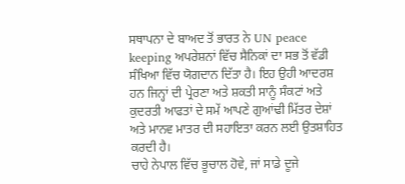ਸਥਾਪਨਾ ਦੇ ਬਾਅਦ ਤੋਂ ਭਾਰਤ ਨੇ UN peace keeping ਅਪਰੇਸ਼ਨਾਂ ਵਿੱਚ ਸੈਨਿਕਾਂ ਦਾ ਸਭ ਤੋਂ ਵੱਡੀ ਸੰਖਿਆ ਵਿੱਚ ਯੋਗਦਾਨ ਦਿੱਤਾ ਹੈ। ਇਹ ਉਹੀ ਆਦਰਸ਼ ਹਨ ਜਿਨ੍ਹਾਂ ਦੀ ਪ੍ਰੇਰਣਾ ਅਤੇ ਸ਼ਕਤੀ ਸਾਨੂੰ ਸੰਕਟਾਂ ਅਤੇ ਕੁਦਰਤੀ ਆਫਤਾਂ ਦੇ ਸਮੇਂ ਆਪਣੇ ਗੁਆਂਢੀ ਮਿੱਤਰ ਦੇਸ਼ਾਂ ਅਤੇ ਮਾਨਵ ਮਾਤਰ ਦੀ ਸਹਾਇਤਾ ਕਰਨ ਲਈ ਉਤਸ਼ਾਹਿਤ ਕਰਦੀ ਹੈ।
ਚਾਹੇ ਨੇਪਾਲ ਵਿੱਚ ਭੂਚਾਲ ਹੋਵੇ, ਜਾਂ ਸਾਡੇ ਦੂਜੇ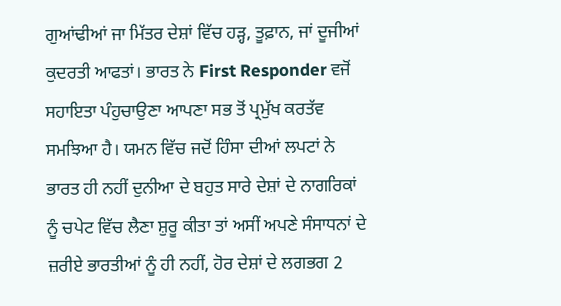ਗੁਆਂਢੀਆਂ ਜਾ ਮਿੱਤਰ ਦੇਸ਼ਾਂ ਵਿੱਚ ਹੜ੍ਹ, ਤੂਫ਼ਾਨ, ਜਾਂ ਦੂਜੀਆਂ ਕੁਦਰਤੀ ਆਫਤਾਂ। ਭਾਰਤ ਨੇ First Responder ਵਜੋਂ ਸਹਾਇਤਾ ਪੰਹੁਚਾਉਣਾ ਆਪਣਾ ਸਭ ਤੋਂ ਪ੍ਰਮੁੱਖ ਕਰਤੱਵ ਸਮਝਿਆ ਹੈ। ਯਮਨ ਵਿੱਚ ਜਦੋਂ ਹਿੰਸਾ ਦੀਆਂ ਲਪਟਾਂ ਨੇ ਭਾਰਤ ਹੀ ਨਹੀਂ ਦੁਨੀਆ ਦੇ ਬਹੁਤ ਸਾਰੇ ਦੇਸ਼ਾਂ ਦੇ ਨਾਗਰਿਕਾਂ ਨੂੰ ਚਪੇਟ ਵਿੱਚ ਲੈਣਾ ਸ਼ੁਰੂ ਕੀਤਾ ਤਾਂ ਅਸੀਂ ਅਪਣੇ ਸੰਸਾਧਨਾਂ ਦੇ ਜ਼ਰੀਏ ਭਾਰਤੀਆਂ ਨੂੰ ਹੀ ਨਹੀਂ, ਹੋਰ ਦੇਸ਼ਾਂ ਦੇ ਲਗਭਗ 2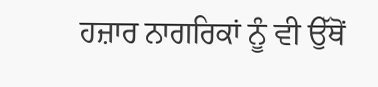ਹਜ਼ਾਰ ਨਾਗਰਿਕਾਂ ਨੂੰ ਵੀ ਉੱਥੋਂ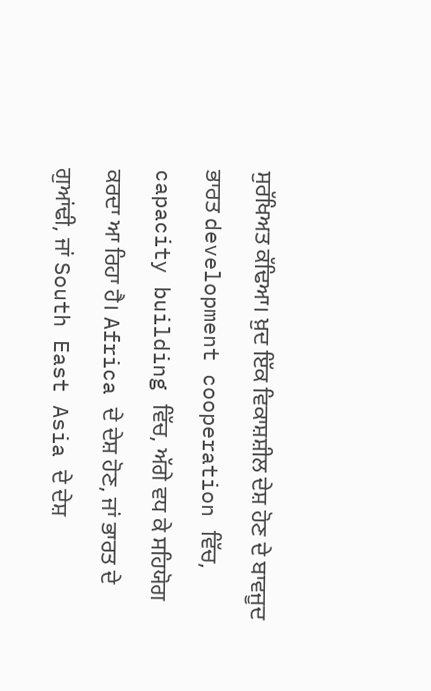ਸੁਰੱਖਿਅਤ ਕੱਢਿਆ। ਖ਼ੁਦ ਇੱਕ ਵਿਕਾਸ਼ਸ਼ੀਲ ਦੇਸ਼ ਹੋਣ ਦੇ ਬਾਵਜੂਦ ਭਾਰਤ development cooperation ਵਿੱਚ, capacity building ਵਿੱਚ, ਅੱਗੇ ਵਧ ਕੇ ਸਹਿਯੋਗ ਕਰਦਾ ਆ ਰਿਹਾ ਹੈ। Africa ਦੇ ਦੇਸ਼ ਹੋਣ, ਜਾਂ ਭਾਰਤ ਦੇ ਗੁਆਂਢੀ, ਜਾਂ South East Asia ਦੇ ਦੇਸ਼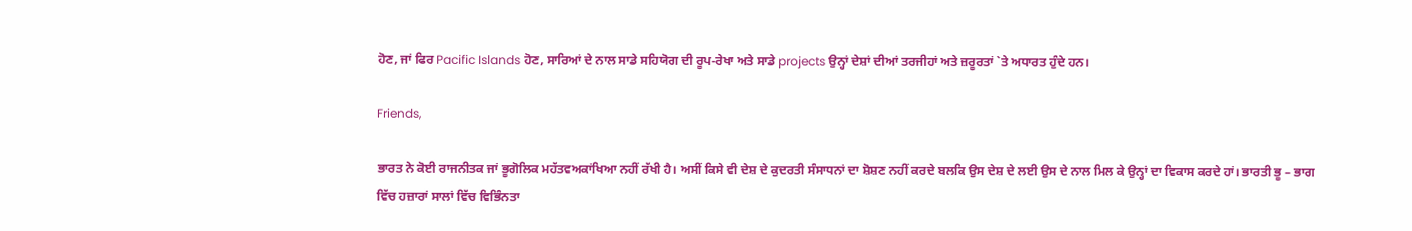ਹੋਣ, ਜਾਂ ਫਿਰ Pacific Islands ਹੋਣ, ਸਾਰਿਆਂ ਦੇ ਨਾਲ ਸਾਡੇ ਸਹਿਯੋਗ ਦੀ ਰੂਪ-ਰੇਖਾ ਅਤੇ ਸਾਡੇ projects ਉਨ੍ਹਾਂ ਦੇਸ਼ਾਂ ਦੀਆਂ ਤਰਜੀਹਾਂ ਅਤੇ ਜ਼ਰੂਰਤਾਂ `ਤੇ ਅਧਾਰਤ ਹੁੰਦੇ ਹਨ।

Friends,

ਭਾਰਤ ਨੇ ਕੋਈ ਰਾਜਨੀਤਕ ਜਾਂ ਭੂਗੋਲਿਕ ਮਹੱਤਵਅਕਾਂਖਿਆ ਨਹੀਂ ਰੱਖੀ ਹੈ। ਅਸੀਂ ਕਿਸੇ ਵੀ ਦੇਸ਼ ਦੇ ਕੁਦਰਤੀ ਸੰਸਾਧਨਾਂ ਦਾ ਸ਼ੋਸ਼ਣ ਨਹੀਂ ਕਰਦੇ ਬਲਕਿ ਉਸ ਦੇਸ਼ ਦੇ ਲਈ ਉਸ ਦੇ ਨਾਲ ਮਿਲ ਕੇ ਉਨ੍ਹਾਂ ਦਾ ਵਿਕਾਸ ਕਰਦੇ ਹਾਂ। ਭਾਰਤੀ ਭੂ – ਭਾਗ ਵਿੱਚ ਹਜ਼ਾਰਾਂ ਸਾਲਾਂ ਵਿੱਚ ਵਿਭਿੰਨਤਾ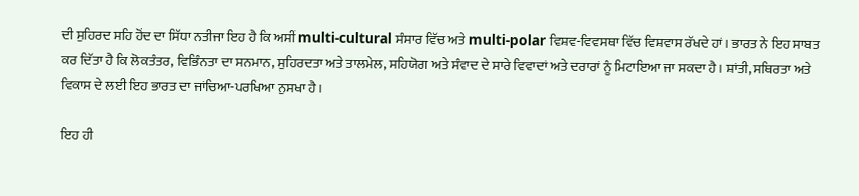ਦੀ ਸੁਹਿਰਦ ਸਹਿ ਹੋਂਦ ਦਾ ਸਿੱਧਾ ਨਤੀਜਾ ਇਹ ਹੈ ਕਿ ਅਸੀਂ multi-cultural ਸੰਸਾਰ ਵਿੱਚ ਅਤੇ multi-polar ਵਿਸ਼ਵ-ਵਿਵਸਥਾ ਵਿੱਚ ਵਿਸ਼ਵਾਸ ਰੱਖਦੇ ਹਾਂ। ਭਾਰਤ ਨੇ ਇਹ ਸਾਬਤ ਕਰ ਦਿੱਤਾ ਹੈ ਕਿ ਲੋਕਤੰਤਰ, ਵਿਭਿੰਨਤਾ ਦਾ ਸਨਮਾਨ, ਸੁਹਿਰਦਤਾ ਅਤੇ ਤਾਲਮੇਲ, ਸਹਿਯੋਗ ਅਤੇ ਸੰਵਾਦ ਦੇ ਸਾਰੇ ਵਿਵਾਦਾਂ ਅਤੇ ਦਰਾਰਾਂ ਨੂੰ ਮਿਟਾਇਆ ਜਾ ਸਕਦਾ ਹੈ। ਸ਼ਾਂਤੀ, ਸਥਿਰਤਾ ਅਤੇ ਵਿਕਾਸ ਦੇ ਲਈ ਇਹ ਭਾਰਤ ਦਾ ਜਾਂਚਿਆ-ਪਰਖਿਆ ਨੁਸਖਾ ਹੈ।

ਇਹ ਹੀ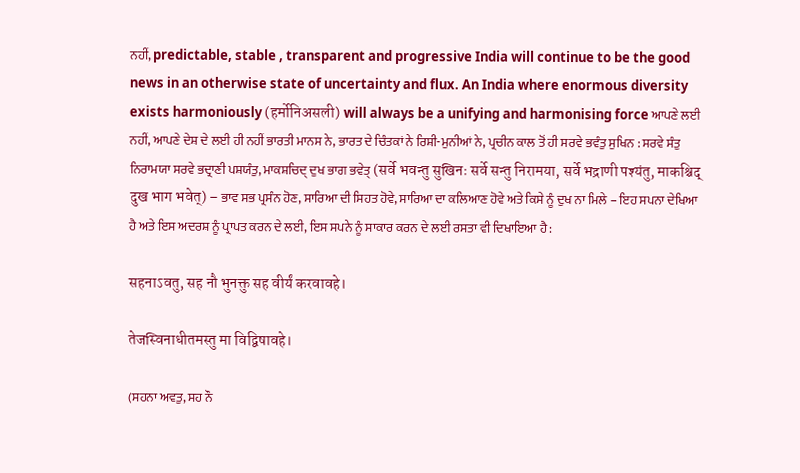ਨਹੀਂ, predictable, stable , transparent and progressive India will continue to be the good news in an otherwise state of uncertainty and flux. An India where enormous diversity exists harmoniously (हर्मोनिअसली) will always be a unifying and harmonising force ਆਪਣੇ ਲਈ ਨਹੀਂ, ਆਪਣੇ ਦੇਸ਼ ਦੇ ਲਈ ਹੀ ਨਹੀਂ ਭਾਰਤੀ ਮਾਨਸ ਨੇ, ਭਾਰਤ ਦੇ ਚਿੰਤਕਾਂ ਨੇ ਰਿਸ਼ੀ-ਮੁਨੀਆਂ ਨੇ, ਪ੍ਰਚੀਨ ਕਾਲ ਤੋਂ ਹੀ ਸਰਵੇ ਭਵੰਤੁ ਸੁਖਿਨ : ਸਰਵੇ ਸੰਤੁ ਨਿਰਾਮਯਾ ਸਰਵੇ ਭਦ੍ਰਾਣੀ ਪਸ਼ਯੰਤੁ, ਮਾਕਸ਼ਚਿਦ੍ ਦੁਖ ਭਾਗ ਭਵੇਤ੍ (सर्वे भवन्तु सुखिनः सर्वे सन्तु निरामया, सर्वे भद्राणी पश्यंतु, माकश्चिद् दुख भाग भवेत्) – ਭਾਵ ਸਭ ਪ੍ਰਸੰਨ ਹੋਣ, ਸਾਰਿਆ ਦੀ ਸਿਹਤ ਹੋਵੇ, ਸਾਰਿਆ ਦਾ ਕਲਿਆਣ ਹੋਵੇ ਅਤੇ ਕਿਸੇ ਨੂੰ ਦੁਖ ਨਾ ਮਿਲੇ – ਇਹ ਸਪਨਾ ਦੇਖਿਆ ਹੈ ਅਤੇ ਇਸ ਅਦਰਸ਼ ਨੂੰ ਪ੍ਰਾਪਤ ਕਰਨ ਦੇ ਲਈ, ਇਸ ਸਪਨੇ ਨੂੰ ਸਾਕਾਰ ਕਰਨ ਦੇ ਲਈ ਰਸਤਾ ਵੀ ਦਿਖਾਇਆ ਹੈ :

सहनाऽवतु, सह नौ भुनक्तु सह वीर्यं करवावहे।

तेजस्विनाधीतमस्तु मा विद्विषावहे।

(ਸਹਨਾ ਅਵਤੁ, ਸਹ ਨੌ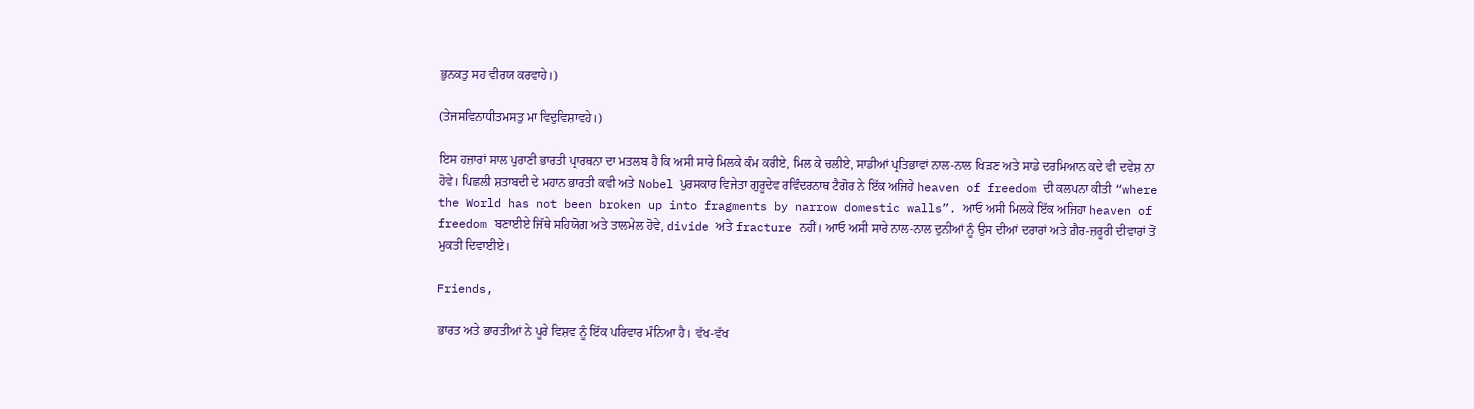ਭੁਨਕਤੁ ਸਹ ਵੀਰਯ ਕਰਵਾਹੇ।)

(ਤੇਜਸਵਿਨਾਧੀਤਮਸਤੁ ਮਾ ਵਿਦੁਵਿਸ਼ਾਵਹੇ।)

ਇਸ ਹਜ਼ਾਰਾਂ ਸਾਲ ਪੁਰਾਣੀ ਭਾਰਤੀ ਪ੍ਰਾਰਥਨਾ ਦਾ ਮਤਲਬ ਹੈ ਕਿ ਅਸੀ ਸਾਰੇ ਮਿਲਕੇ ਕੰਮ ਕਰੀਏ, ਮਿਲ ਕੇ ਚਲੀਏ, ਸਾਡੀਆਂ ਪ੍ਰਤਿਭਾਵਾਂ ਨਾਲ-ਨਾਲ ਖਿੜਣ ਅਤੇ ਸਾਡੇ ਦਰਮਿਆਨ ਕਦੇ ਵੀ ਦਵੇਸ਼ ਨਾ ਹੋਵੇ। ਪਿਛਲੀ ਸ਼ਤਾਬਦੀ ਦੇ ਮਹਾਨ ਭਾਰਤੀ ਕਵੀ ਅਤੇ Nobel ਪੁਰਸਕਾਰ ਵਿਜੇਤਾ ਗੁਰੂਦੇਵ ਰਵਿੰਦਰਨਾਥ ਟੈਗੋਰ ਨੇ ਇੱਕ ਅਜਿਹੇ heaven of freedom ਦੀ ਕਲਪਨਾ ਕੀਤੀ “where the World has not been broken up into fragments by narrow domestic walls”. ਆਓ ਅਸੀ ਮਿਲਕੇ ਇੱਕ ਅਜਿਹਾ heaven of freedom ਬਣਾਈਏ ਜਿੱਥੇ ਸਹਿਯੋਗ ਅਤੇ ਤਾਲਮੇਲ ਹੋਵੇ, divide ਅਤੇ fracture ਨਹੀਂ। ਆਓ ਅਸੀ ਸਾਰੇ ਨਾਲ-ਨਾਲ ਦੁਨੀਆਂ ਨੂੰ ਉਸ ਦੀਆਂ ਦਰਾਰਾਂ ਅਤੇ ਗ਼ੈਰ-ਜ਼ਰੂਰੀ ਦੀਵਾਰਾਂ ਤੋਂ ਮੁਕਤੀ ਦਿਵਾਈਏ।

Friends,

ਭਾਰਤ ਅਤੇ ਭਾਰਤੀਆਂ ਨੇ ਪੂਰੇ ਵਿਸ਼ਵ ਨੂੰ ਇੱਕ ਪਰਿਵਾਰ ਮੰਨਿਆ ਹੈ। ਵੱਖ-ਵੱਖ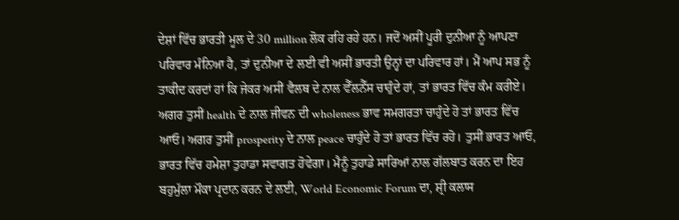ਦੇਸ਼ਾਂ ਵਿੱਚ ਭਾਰਤੀ ਮੂਲ ਦੇ 30 million ਲੋਕ ਰਹਿ ਰਹੇ ਹਨ। ਜਦੋਂ ਅਸੀਂ ਪੂਰੀ ਦੁਨੀਆ ਨੂੰ ਆਪਣਾ ਪਰਿਵਾਰ ਮੰਨਿਆ ਹੈ, ਤਾਂ ਦੁਨੀਆ ਦੇ ਲਈ ਵੀ ਅਸੀਂ ਭਾਰਤੀ ਉਨ੍ਹਾਂ ਦਾ ਪਰਿਵਾਰ ਹਾਂ। ਮੈਂ ਆਪ ਸਭ ਨੂੰ ਤਾਕੀਦ ਕਰਦਾਂ ਹਾਂ ਕਿ ਜੇਕਰ ਅਸੀਂ ਵੈਲਥ ਦੇ ਨਾਲ ਵੈੱਲਨੈੱਸ ਚਾਹੁੰਦੇ ਹਾਂ, ਤਾਂ ਭਾਰਤ ਵਿੱਚ ਕੰਮ ਕਰੀਏ। ਅਗਰ ਤੁਸੀਂ health ਦੇ ਨਾਲ ਜੀਵਨ ਦੀ wholeness ਭਾਵ ਸਮਗਰਤਾ ਚਾਹੁੰਦੇ ਹੋ ਤਾਂ ਭਾਰਤ ਵਿੱਚ ਆਓ। ਅਗਰ ਤੁਸੀਂ prosperity ਦੇ ਨਾਲ peace ਚਾਹੁੰਦੇ ਹੋ ਤਾਂ ਭਾਰਤ ਵਿੱਚ ਰਹੋ। ਤੁਸੀਂ ਭਾਰਤ ਆਓ, ਭਾਰਤ ਵਿੱਚ ਹਮੇਸ਼ਾ ਤੁਹਾਡਾ ਸਵਾਗਤ ਹੋਵੇਗਾ। ਮੈਨੂੰ ਤੁਹਾਡੇ ਸਾਰਿਆਂ ਨਾਲ ਗੱਲਬਾਤ ਕਰਨ ਦਾ ਇਹ ਬਹੁਮੁੱਲਾ ਮੌਕਾ ਪ੍ਰਦਾਨ ਕਰਨ ਦੇ ਲਈ, World Economic Forum ਦਾ, ਸ਼੍ਰੀ ਕਲਾਸ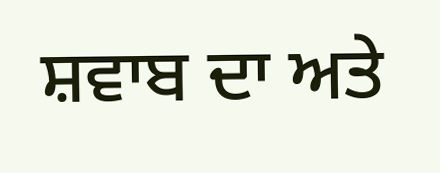ਸ਼ਵਾਬ ਦਾ ਅਤੇ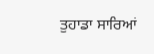ਤੁਹਾਡਾ ਸਾਰਿਆਂ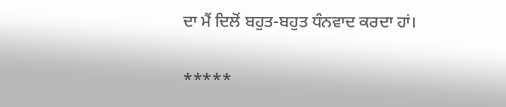ਦਾ ਮੈਂ ਦਿਲੋਂ ਬਹੁਤ-ਬਹੁਤ ਧੰਨਵਾਦ ਕਰਦਾ ਹਾਂ।

*****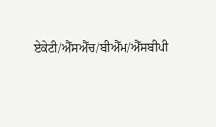ਏਕੇਟੀ/ਐੱਸਐੱਚ/ਬੀਐੱਮ/ਐੱਸਬੀਪੀ